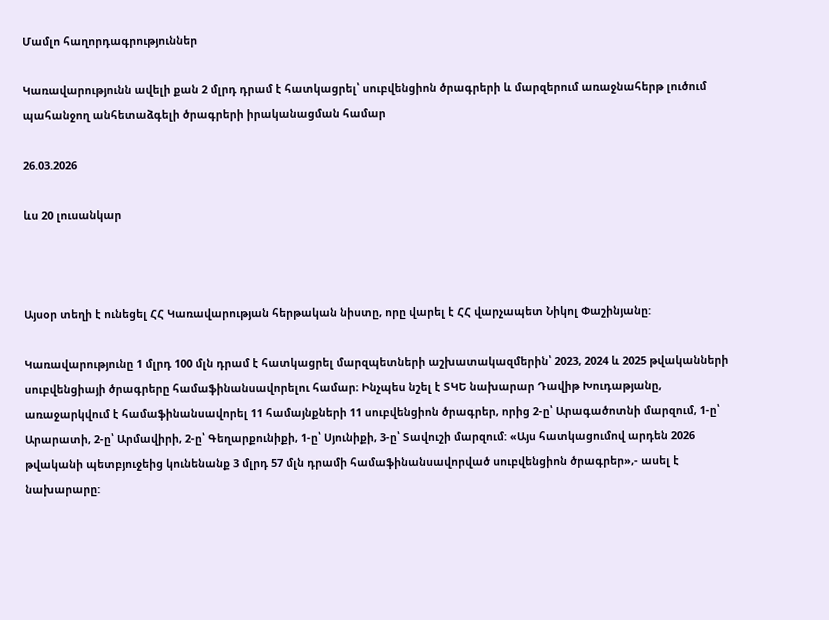Մամլո հաղորդագրություններ

Կառավարությունն ավելի քան 2 մլրդ դրամ է հատկացրել՝ սուբվենցիոն ծրագրերի և մարզերում առաջնահերթ լուծում պահանջող անհետաձգելի ծրագրերի իրականացման համար

26.03.2026

ևս 20 լուսանկար



Այսօր տեղի է ունեցել ՀՀ Կառավարության հերթական նիստը, որը վարել է ՀՀ վարչապետ Նիկոլ Փաշինյանը:

Կառավարությունը 1 մլրդ 100 մլն դրամ է հատկացրել մարզպետների աշխատակազմերին՝ 2023, 2024 և 2025 թվականների սուբվենցիայի ծրագրերը համաֆինանսավորելու համար։ Ինչպես նշել է ՏԿԵ նախարար Դավիթ Խուդաթյանը, առաջարկվում է համաֆինանսավորել 11 համայնքների 11 սուբվենցիոն ծրագրեր, որից 2-ը՝ Արագածոտնի մարզում, 1-ը՝ Արարատի, 2-ը՝ Արմավիրի, 2-ը՝ Գեղարքունիքի, 1-ը՝ Սյունիքի, 3-ը՝ Տավուշի մարզում: «Այս հատկացումով արդեն 2026 թվականի պետբյուջեից կունենանք 3 մլրդ 57 մլն դրամի համաֆինանսավորված սուբվենցիոն ծրագրեր»,- ասել է նախարարը: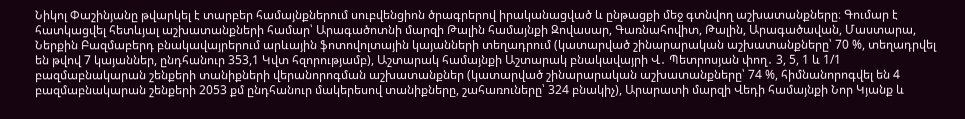Նիկոլ Փաշինյանը թվարկել է տարբեր համայնքներում սուբվենցիոն ծրագրերով իրականացված և ընթացքի մեջ գտնվող աշխատանքները։ Գումար է հատկացվել հետևյալ աշխատանքների համար՝ Արագածոտնի մարզի Թալին համայնքի Զովասար, Գառնահովիտ, Թալին, Արագածավան, Մաստարա, Ներքին Բազմաբերդ բնակավայրերում արևային ֆոտովոլտային կայանների տեղադրում (կատարված շինարարական աշխատանքները՝ 70 %, տեղադրվել են թվով 7 կայաններ, ընդհանուր 353,1 Կվտ հզորությամբ), Աշտարակ համայնքի Աշտարակ բնակավայրի Վ․ Պետրոսյան փող․ 3, 5, 1 և 1/1 բազմաբնակարան շենքերի տանիքների վերանորոգման աշխատանքներ (կատարված շինարարական աշխատանքները՝ 74 %, հիմնանորոգվել են 4 բազմաբնակարան շենքերի 2053 քմ ընդհանուր մակերեսով տանիքները, շահառուները՝ 324 բնակիչ), Արարատի մարզի Վեդի համայնքի Նոր Կյանք և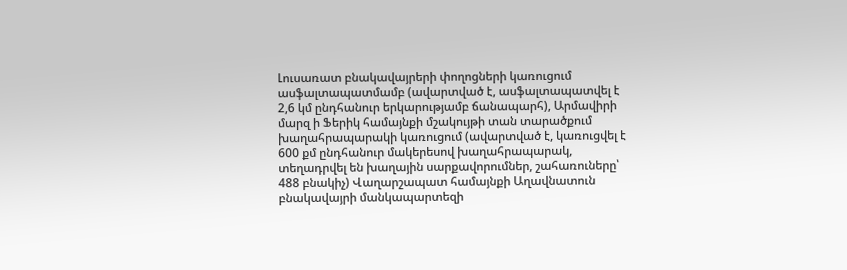Լուսառատ բնակավայրերի փողոցների կառուցում ասֆալտապատմամբ (ավարտված է, ասֆալտապատվել է 2,6 կմ ընդհանուր երկարությամբ ճանապարհ), Արմավիրի մարզ ի Ֆերիկ համայնքի մշակույթի տան տարածքում խաղահրապարակի կառուցում (ավարտված է, կառուցվել է 600 քմ ընդհանուր մակերեսով խաղահրապարակ, տեղադրվել են խաղային սարքավորումներ, շահառուները՝ 488 բնակիչ) Վաղարշապատ համայնքի Աղավնատուն բնակավայրի մանկապարտեզի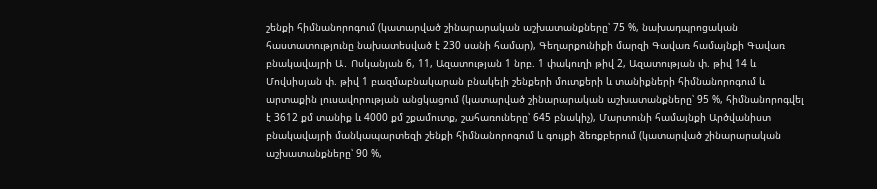շենքի հիմնանորոգում (կատարված շինարարական աշխատանքները՝ 75 %, նախադպրոցական հաստատությունը նախատեսված է 230 սանի համար), Գեղարքունիքի մարզի Գավառ համայնքի Գավառ բնակավայրի Ա․ Ոսկանյան 6, 11, Ազատության 1 նրբ. 1 փակուղի թիվ 2, Ազատության փ. թիվ 14 և Մովսիսյան փ. թիվ 1 բազմաբնակարան բնակելի շենքերի մուտքերի և տանիքների հիմնանորոգում և արտաքին լուսավորության անցկացում (կատարված շինարարական աշխատանքները՝ 95 %, հիմնանորոգվել է 3612 քմ տանիք և 4000 քմ շքամուտք, շահառուները՝ 645 բնակիչ), Մարտունի համայնքի Արծվանիստ բնակավայրի մանկապարտեզի շենքի հիմնանորոգում և գույքի ձեռքբերում (կատարված շինարարական աշխատանքները՝ 90 %,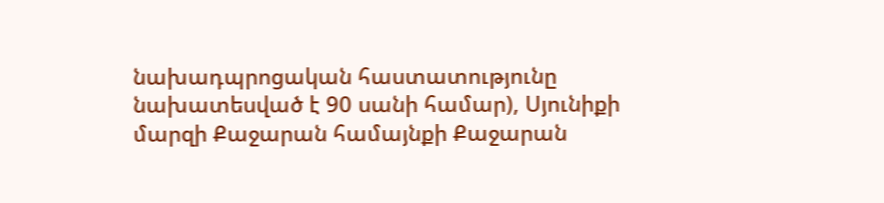նախադպրոցական հաստատությունը նախատեսված է 90 սանի համար), Սյունիքի մարզի Քաջարան համայնքի Քաջարան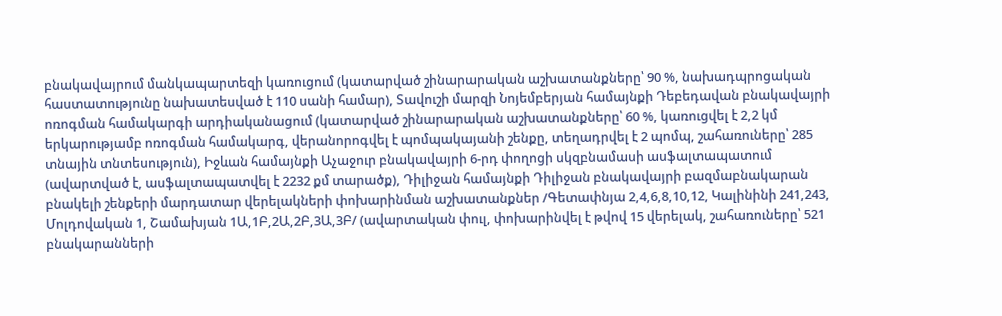բնակավայրում մանկապարտեզի կառուցում (կատարված շինարարական աշխատանքները՝ 90 %, նախադպրոցական հաստատությունը նախատեսված է 110 սանի համար), Տավուշի մարզի Նոյեմբերյան համայնքի Դեբեդավան բնակավայրի ոռոգման համակարգի արդիականացում (կատարված շինարարական աշխատանքները՝ 60 %, կառուցվել է 2,2 կմ երկարությամբ ոռոգման համակարգ, վերանորոգվել է պոմպակայանի շենքը, տեղադրվել է 2 պոմպ, շահառուները՝ 285 տնային տնտեսություն), Իջևան համայնքի Աչաջուր բնակավայրի 6-րդ փողոցի սկզբնամասի ասֆալտապատում (ավարտված է, ասֆալտապատվել է 2232 քմ տարածք), Դիլիջան համայնքի Դիլիջան բնակավայրի բազմաբնակարան բնակելի շենքերի մարդատար վերելակների փոխարինման աշխատանքներ /Գետափնյա 2,4,6,8,10,12, Կալինինի 241,243, Մոլդովական 1, Շամախյան 1Ա,1Բ,2Ա,2Բ,3Ա,3Բ/ (ավարտական փուլ, փոխարինվել է թվով 15 վերելակ, շահառուները՝ 521 բնակարանների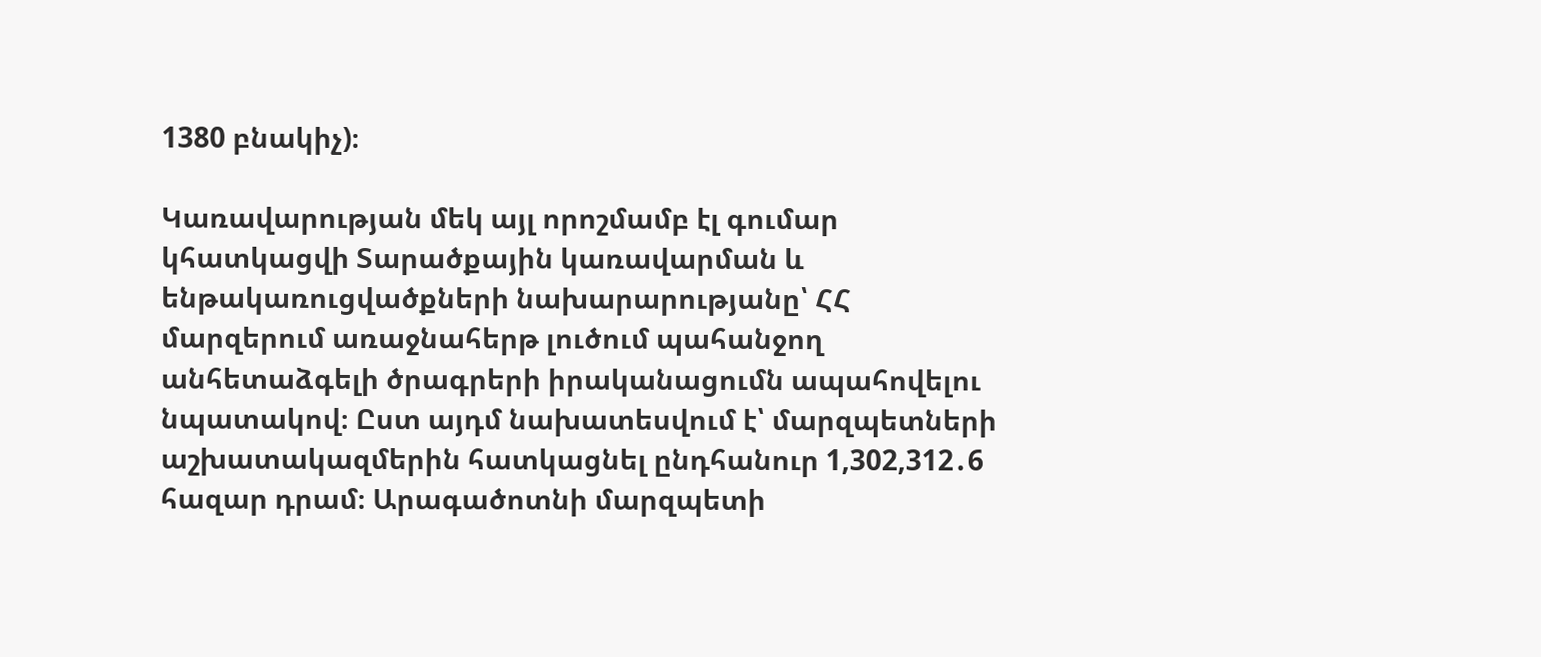1380 բնակիչ)։

Կառավարության մեկ այլ որոշմամբ էլ գումար կհատկացվի Տարածքային կառավարման և ենթակառուցվածքների նախարարությանը՝ ՀՀ մարզերում առաջնահերթ լուծում պահանջող անհետաձգելի ծրագրերի իրականացումն ապահովելու նպատակով։ Ըստ այդմ նախատեսվում է՝ մարզպետների աշխատակազմերին հատկացնել ընդհանուր 1,302,312․6 հազար դրամ։ Արագածոտնի մարզպետի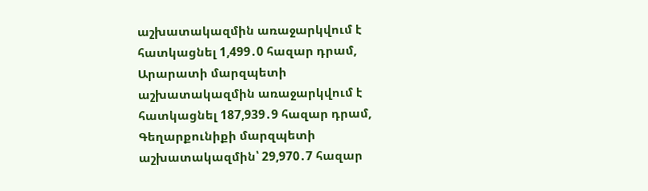աշխատակազմին առաջարկվում է հատկացնել 1,499․0 հազար դրամ, Արարատի մարզպետի աշխատակազմին առաջարկվում է հատկացնել 187,939․9 հազար դրամ, Գեղարքունիքի մարզպետի աշխատակազմին՝ 29,970․7 հազար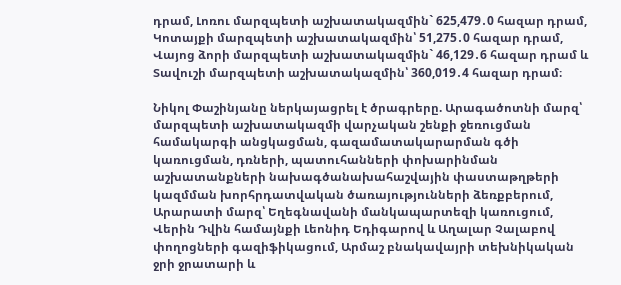դրամ, Լոռու մարզպետի աշխատակազմին` 625,479․0 հազար դրամ, Կոտայքի մարզպետի աշխատակազմին՝ 51,275․0 հազար դրամ, Վայոց ձորի մարզպետի աշխատակազմին` 46,129․6 հազար դրամ և Տավուշի մարզպետի աշխատակազմին՝ 360,019․4 հազար դրամ։

Նիկոլ Փաշինյանը ներկայացրել է ծրագրերը. Արագածոտնի մարզ՝ մարզպետի աշխատակազմի վարչական շենքի ջեռուցման համակարգի անցկացման, գազամատակարարման գծի կառուցման, դռների, պատուհանների փոխարինման աշխատանքների նախագծանախահաշվային փաստաթղթերի կազմման խորհրդատվական ծառայությունների ձեռքբերում, Արարատի մարզ՝ Եղեգնավանի մանկապարտեզի կառուցում, Վերին Դվին համայնքի Լեոնիդ Եդիգարով և Աղալար Չալաբով փողոցների գազիֆիկացում, Արմաշ բնակավայրի տեխնիկական ջրի ջրատարի և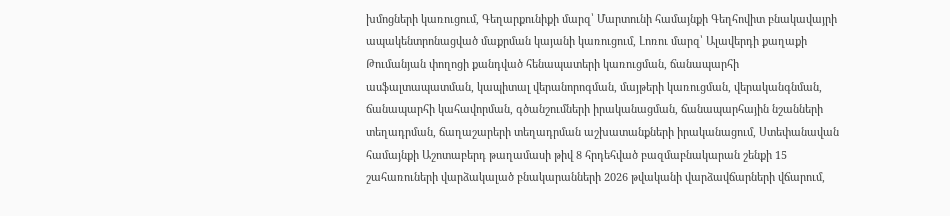խմոցների կառուցում, Գեղարքունիքի մարզ՝ Մարտունի համայնքի Գեղհովիտ բնակավայրի ապակենտրոնացված մաքրման կայանի կառուցում, Լոռու մարզ՝ Ալավերդի քաղաքի Թումանյան փողոցի քանդված հենապատերի կառուցման, ճանապարհի ասֆալտապատման, կապիտալ վերանորոգման, մայթերի կառուցման, վերականգնման, ճանապարհի կահավորման, գծանշումների իրականացման, ճանապարհային նշանների տեղադրման, ճաղաշարերի տեղադրման աշխատանքների իրականացում, Ստեփանավան համայնքի Աշոտաբերդ թաղամասի թիվ 8 հրդեհված բազմաբնակարան շենքի 15 շահառուների վարձակալած բնակարանների 2026 թվականի վարձավճարների վճարում,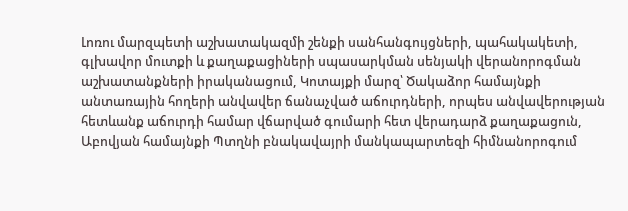Լոռու մարզպետի աշխատակազմի շենքի սանհանգույցների, պահակակետի, գլխավոր մուտքի և քաղաքացիների սպասարկման սենյակի վերանորոգման աշխատանքների իրականացում, Կոտայքի մարզ՝ Ծակաձոր համայնքի անտառային հողերի անվավեր ճանաչված աճուրդների, որպես անվավերության հետևանք աճուրդի համար վճարված գումարի հետ վերադարձ քաղաքացուն, Աբովյան համայնքի Պտղնի բնակավայրի մանկապարտեզի հիմնանորոգում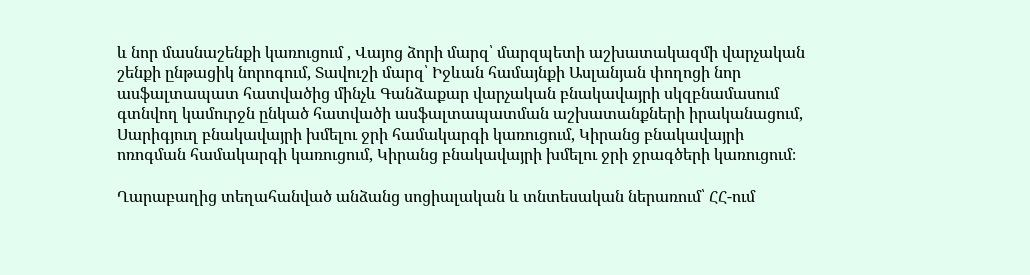և նոր մասնաշենքի կառուցում , Վայոց ձորի մարզ՝ մարզպետի աշխատակազմի վարչական շենքի ընթացիկ նորոգում, Տավուշի մարզ՝ Իջևան համայնքի Ասլանյան փողոցի նոր ասֆալտապատ հատվածից մինչև Գանձաքար վարչական բնակավայրի սկզբնամասում գտնվող կամուրջն ընկած հատվածի ասֆալտապատման աշխատանքների իրականացում, Սարիգյուղ բնակավայրի խմելու ջրի համակարգի կառուցում, Կիրանց բնակավայրի ոռոգման համակարգի կառուցում, Կիրանց բնակավայրի խմելու ջրի ջրագծերի կառուցում։

Ղարաբաղից տեղահանված անձանց սոցիալական և տնտեսական ներառում՝ ՀՀ-ում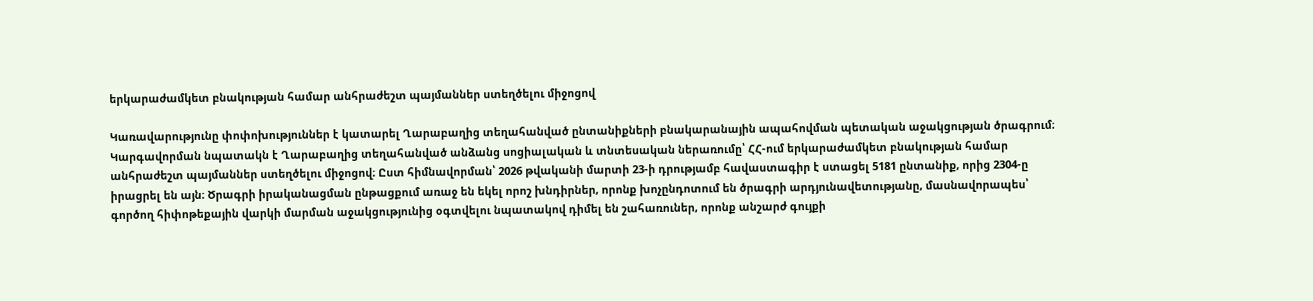երկարաժամկետ բնակության համար անհրաժեշտ պայմաններ ստեղծելու միջոցով

Կառավարությունը փոփոխություններ է կատարել Ղարաբաղից տեղահանված ընտանիքների բնակարանային ապահովման պետական աջակցության ծրագրում։ Կարգավորման նպատակն է Ղարաբաղից տեղահանված անձանց սոցիալական և տնտեսական ներառումը՝ ՀՀ-ում երկարաժամկետ բնակության համար անհրաժեշտ պայմաններ ստեղծելու միջոցով։ Ըստ հիմնավորման՝ 2026 թվականի մարտի 23-ի դրությամբ հավաստագիր է ստացել 5181 ընտանիք, որից 2304-ը իրացրել են այն։ Ծրագրի իրականացման ընթացքում առաջ են եկել որոշ խնդիրներ, որոնք խոչընդոտում են ծրագրի արդյունավետությանը, մասնավորապես՝ գործող հիփոթեքային վարկի մարման աջակցությունից օգտվելու նպատակով դիմել են շահառուներ, որոնք անշարժ գույքի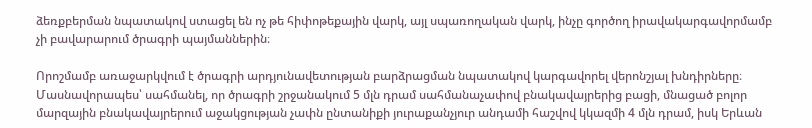ձեռքբերման նպատակով ստացել են ոչ թե հիփոթեքային վարկ, այլ սպառողական վարկ, ինչը գործող իրավակարգավորմամբ չի բավարարում ծրագրի պայմաններին։

Որոշմամբ առաջարկվում է ծրագրի արդյունավետության բարձրացման նպատակով կարգավորել վերոնշյալ խնդիրները։ Մասնավորապես՝ սահմանել, որ ծրագրի շրջանակում 5 մլն դրամ սահմանաչափով բնակավայրերից բացի, մնացած բոլոր մարզային բնակավայրերում աջակցության չափն ընտանիքի յուրաքանչյուր անդամի հաշվով կկազմի 4 մլն դրամ, իսկ Երևան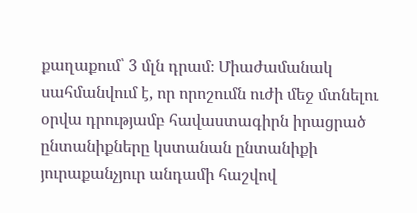քաղաքում՝ 3 մլն դրամ։ Միաժամանակ սահմանվում է, որ որոշումն ուժի մեջ մտնելու օրվա դրությամբ հավաստագիրն իրացրած ընտանիքները կստանան ընտանիքի յուրաքանչյուր անդամի հաշվով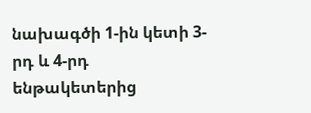նախագծի 1-ին կետի 3-րդ և 4-րդ ենթակետերից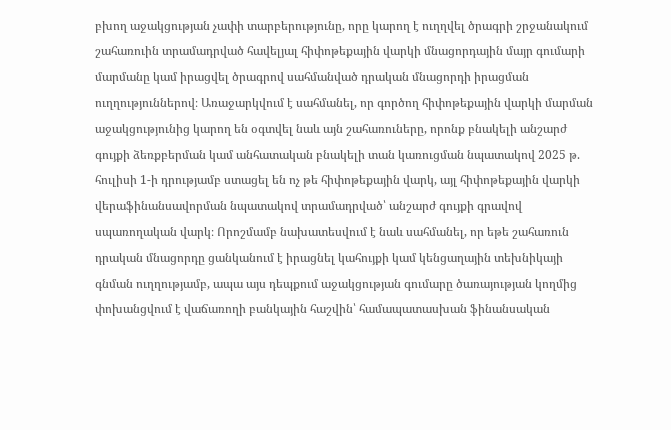բխող աջակցության չափի տարբերությունը, որը կարող է ուղղվել ծրագրի շրջանակում շահառուին տրամադրված հավելյալ հիփոթեքային վարկի մնացորդային մայր գումարի մարմանը կամ իրացվել ծրագրով սահմանված դրական մնացորդի իրացման ուղղություններով։ Առաջարկվում է սահմանել, որ գործող հիփոթեքային վարկի մարման աջակցությունից կարող են օգտվել նաև այն շահառուները, որոնք բնակելի անշարժ գույքի ձեռքբերման կամ անհատական բնակելի տան կառուցման նպատակով 2025 թ. հուլիսի 1-ի դրությամբ ստացել են ոչ թե հիփոթեքային վարկ, այլ հիփոթեքային վարկի վերաֆինանսավորման նպատակով տրամադրված՝ անշարժ գույքի գրավով սպառողական վարկ։ Որոշմամբ նախատեսվում է նաև սահմանել, որ եթե շահառուն դրական մնացորդը ցանկանում է իրացնել կահույքի կամ կենցաղային տեխնիկայի գնման ուղղությամբ, ապա այս դեպքում աջակցության գումարը ծառայության կողմից փոխանցվում է վաճառողի բանկային հաշվին՝ համապատասխան ֆինանսական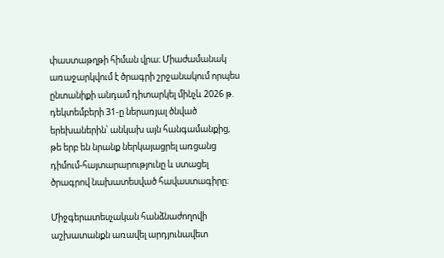փաստաթղթի հիման վրա։ Միաժամանակ առաջարկվում է ծրագրի շրջանակում որպես ընտանիքի անդամ դիտարկել մինչև 2026 թ. դեկտեմբերի 31-ը ներառյալ ծնված երեխաներին՝ անկախ այն հանգամանքից, թե երբ են նրանք ներկայացրել առցանց դիմում-հայտարարությունը և ստացել ծրագրով նախատեսված հավաստագիրը։

Միջգերատեսչական հանձնաժողովի աշխատանքն առավել արդյունավետ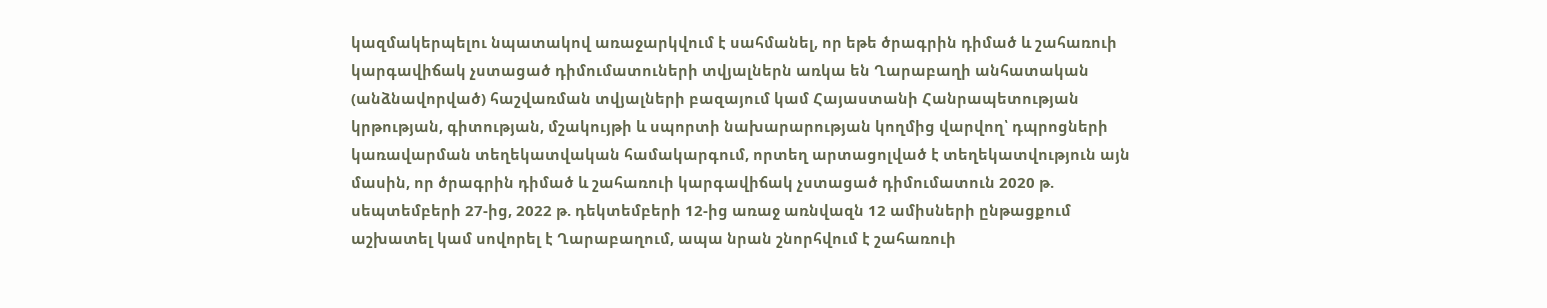կազմակերպելու նպատակով առաջարկվում է սահմանել, որ եթե ծրագրին դիմած և շահառուի կարգավիճակ չստացած դիմումատուների տվյալներն առկա են Ղարաբաղի անհատական (անձնավորված) հաշվառման տվյալների բազայում կամ Հայաստանի Հանրապետության կրթության, գիտության, մշակույթի և սպորտի նախարարության կողմից վարվող՝ դպրոցների կառավարման տեղեկատվական համակարգում, որտեղ արտացոլված է տեղեկատվություն այն մասին, որ ծրագրին դիմած և շահառուի կարգավիճակ չստացած դիմումատուն 2020 թ. սեպտեմբերի 27-ից, 2022 թ. դեկտեմբերի 12-ից առաջ առնվազն 12 ամիսների ընթացքում աշխատել կամ սովորել է Ղարաբաղում, ապա նրան շնորհվում է շահառուի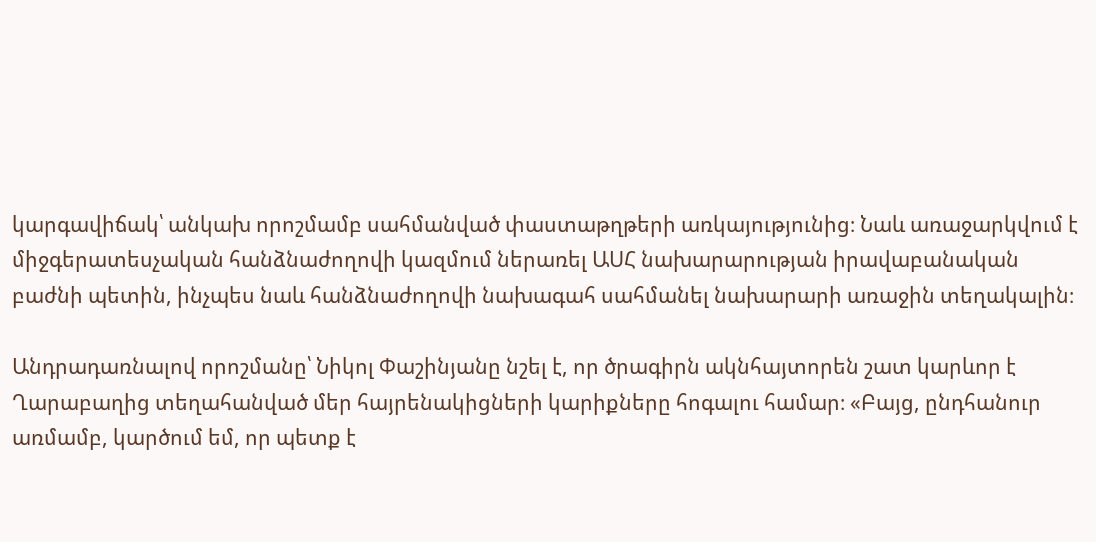կարգավիճակ՝ անկախ որոշմամբ սահմանված փաստաթղթերի առկայությունից։ Նաև առաջարկվում է միջգերատեսչական հանձնաժողովի կազմում ներառել ԱՍՀ նախարարության իրավաբանական բաժնի պետին, ինչպես նաև հանձնաժողովի նախագահ սահմանել նախարարի առաջին տեղակալին։

Անդրադառնալով որոշմանը՝ Նիկոլ Փաշինյանը նշել է, որ ծրագիրն ակնհայտորեն շատ կարևոր է Ղարաբաղից տեղահանված մեր հայրենակիցների կարիքները հոգալու համար։ «Բայց, ընդհանուր առմամբ, կարծում եմ, որ պետք է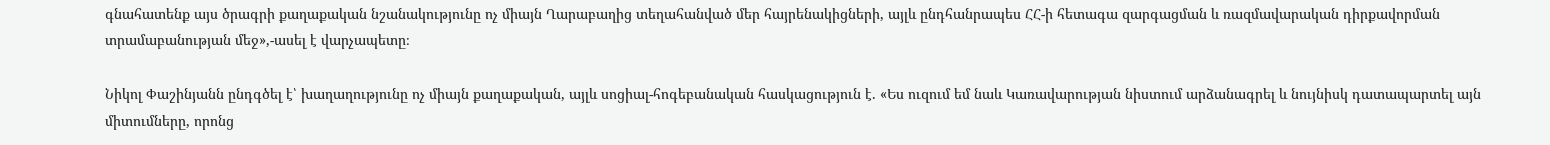գնահատենք այս ծրագրի քաղաքական նշանակությունը ոչ միայն Ղարաբաղից տեղահանված մեր հայրենակիցների, այլև ընդհանրապես ՀՀ-ի հետագա զարգացման և ռազմավարական դիրքավորման տրամաբանության մեջ»,-ասել է վարչապետը։

Նիկոլ Փաշինյանն ընդգծել է՝ խաղաղությունը ոչ միայն քաղաքական, այլև սոցիալ-հոգեբանական հասկացություն է. «Ես ուզում եմ նաև Կառավարության նիստում արձանագրել և նույնիսկ դատապարտել այն միտումները, որոնց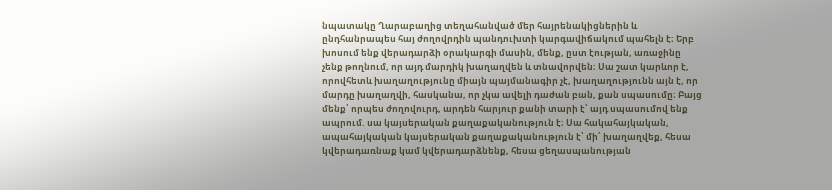նպատակը Ղարաբաղից տեղահանված մեր հայրենակիցներին և ընդհանրապես հայ ժողովրդին պանդուխտի կարգավիճակում պահելն է։ Երբ խոսում ենք վերադարձի օրակարգի մասին, մենք, ըստ էության, առաջինը չենք թողնում, որ այդ մարդիկ խաղաղվեն և տնավորվեն։ Սա շատ կարևոր է, որովհետև խաղաղությունը միայն պայմանագիր չէ, խաղաղությունն այն է, որ մարդը խաղաղվի, հասկանա, որ չկա ավելի դաժան բան, քան սպասումը։ Բայց մենք՝ որպես ժողովուրդ, արդեն հարյուր քանի տարի է՝ այդ սպասումով ենք ապրում. սա կայսերական քաղաքականություն է։ Սա հակահայկական, ապահայկական կայսերական քաղաքականություն է՝ մի՛ խաղաղվեք, հեսա կվերադառնաք կամ կվերադարձնենք, հեսա ցեղասպանության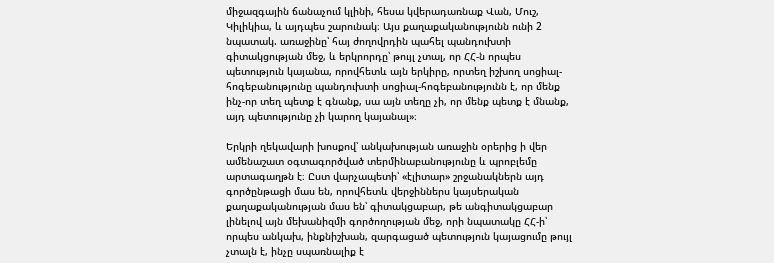միջազգային ճանաչում կլինի, հեսա կվերադառնաք Վան, Մուշ, Կիլիկիա, և այդպես շարունակ։ Այս քաղաքականությունն ունի 2 նպատակ. առաջինը՝ հայ ժողովրդին պահել պանդուխտի գիտակցության մեջ, և երկրորդը՝ թույլ չտալ, որ ՀՀ-ն որպես պետություն կայանա, որովհետև այն երկիրը, որտեղ իշխող սոցիալ-հոգեբանությունը պանդուխտի սոցիալ-հոգեբանությունն է, որ մենք ինչ-որ տեղ պետք է գնանք, սա այն տեղը չի, որ մենք պետք է մնանք, այդ պետությունը չի կարող կայանալ»։

Երկրի ղեկավարի խոսքով՝ անկախության առաջին օրերից ի վեր ամենաշատ օգտագործված տերմինաբանությունը և պրոբլեմը արտագաղթն է։ Ըստ վարչապետի՝ «էլիտար» շրջանակներն այդ գործընթացի մաս են, որովհետև վերջիններս կայսերական քաղաքականության մաս են՝ գիտակցաբար, թե անգիտակցաբար լինելով այն մեխանիզմի գործողության մեջ, որի նպատակը ՀՀ-ի՝ որպես անկախ, ինքնիշխան, զարգացած պետություն կայացումը թույլ չտալն է, ինչը սպառնալիք է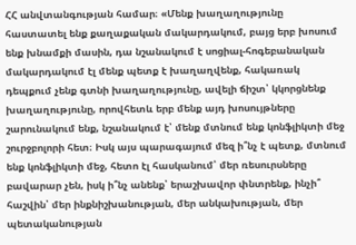ՀՀ անվտանգության համար։ «Մենք խաղաղությունը հաստատել ենք քաղաքական մակարդակում, բայց երբ խոսում ենք խնամքի մասին, դա նշանակում է սոցիալ-հոգեբանական մակարդակում էլ մենք պետք է խաղաղվենք, հակառակ դեպքում չենք գտնի խաղաղությունը, ավելի ճիշտ՝ կկորցնենք խաղաղությունը, որովհետև երբ մենք այդ խոսույթները շարունակում ենք, նշանակում է՝ մենք մտնում ենք կոնֆլիկտի մեջ շուրջբոլորի հետ։ Իսկ այս պարագայում մեզ ի՞նչ է պետք, մտնում ենք կոնֆլիկտի մեջ, հետո էլ հասկանում՝ մեր ռեսուրսները բավարար չեն, իսկ ի՞նչ անենք՝ երաշխավոր փնտրենք, ինչի՞ հաշվին՝ մեր ինքնիշխանության, մեր անկախության, մեր պետականության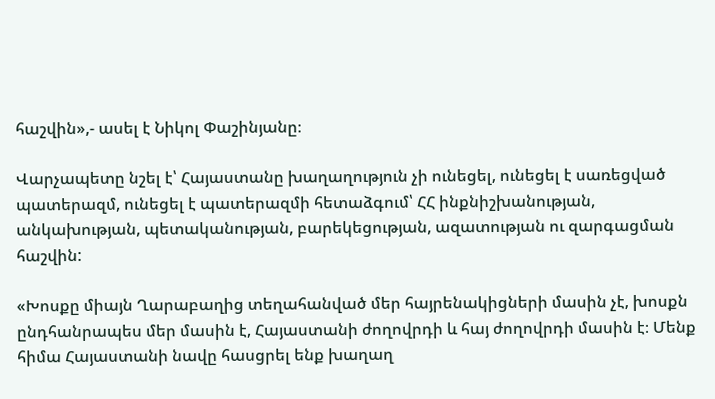հաշվին»,- ասել է Նիկոլ Փաշինյանը։

Վարչապետը նշել է՝ Հայաստանը խաղաղություն չի ունեցել, ունեցել է սառեցված պատերազմ, ունեցել է պատերազմի հետաձգում՝ ՀՀ ինքնիշխանության, անկախության, պետականության, բարեկեցության, ազատության ու զարգացման հաշվին:

«Խոսքը միայն Ղարաբաղից տեղահանված մեր հայրենակիցների մասին չէ, խոսքն ընդհանրապես մեր մասին է, Հայաստանի ժողովրդի և հայ ժողովրդի մասին է։ Մենք հիմա Հայաստանի նավը հասցրել ենք խաղաղ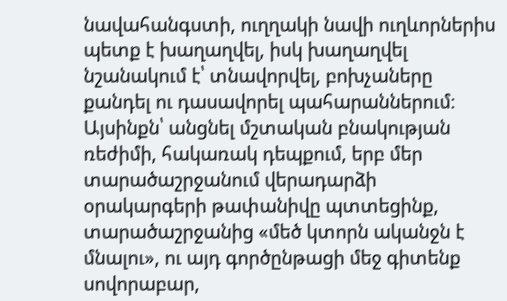նավահանգստի, ուղղակի նավի ուղևորներիս պետք է խաղաղվել, իսկ խաղաղվել նշանակում է՝ տնավորվել, բոխչաները քանդել ու դասավորել պահարաններում։ Այսինքն՝ անցնել մշտական բնակության ռեժիմի, հակառակ դեպքում, երբ մեր տարածաշրջանում վերադարձի օրակարգերի թափանիվը պտտեցինք, տարածաշրջանից «մեծ կտորն ականջն է մնալու», ու այդ գործընթացի մեջ գիտենք սովորաբար,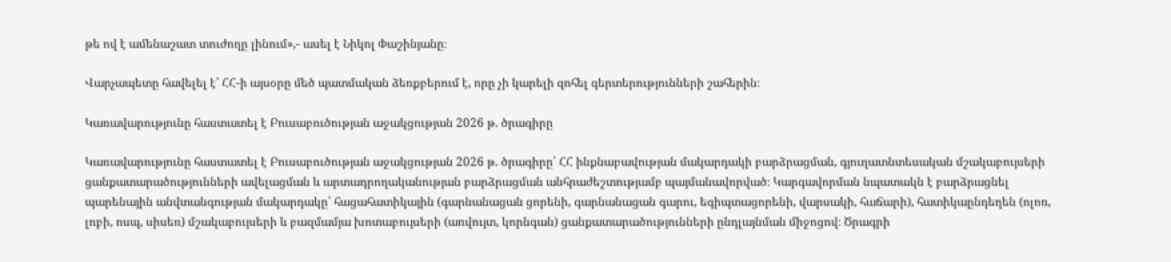թե ով է ամենաշատ տուժողը լինում»,- ասել է Նիկոլ Փաշինյանը։

Վարչապետը հավելել է՝ ՀՀ-ի այսօրը մեծ պատմական ձեռքբերում է, որը չի կարելի զոհել գերտերությունների շահերին։

Կառավարությունը հաստատել է Բուսաբուծության աջակցության 2026 թ. ծրագիրը

Կառավարությունը հաստատել է Բուսաբուծության աջակցության 2026 թ. ծրագիրը՝ ՀՀ ինքնաբավության մակարդակի բարձրացման, գյուղատնտեսական մշակաբույսերի ցանքատարածությունների ավելացման և արտադրողականության բարձրացման անհրաժեշտությամբ պայմանավորված։ Կարգավորման նպատակն է բարձրացնել պարենային անվտանգության մակարդակը՝ հացահատիկային (գարնանացան ցորենի, գարնանացան գարու, եգիպտացորենի, վարսակի, հաճարի), հատիկաընդեղեն (ոլոռ, լոբի, ոսպ, սիսեռ) մշակաբույսերի և բազմամյա խոտաբույսերի (առվույտ, կորնգան) ցանքատարածությունների ընդլայնման միջոցով։ Ծրագրի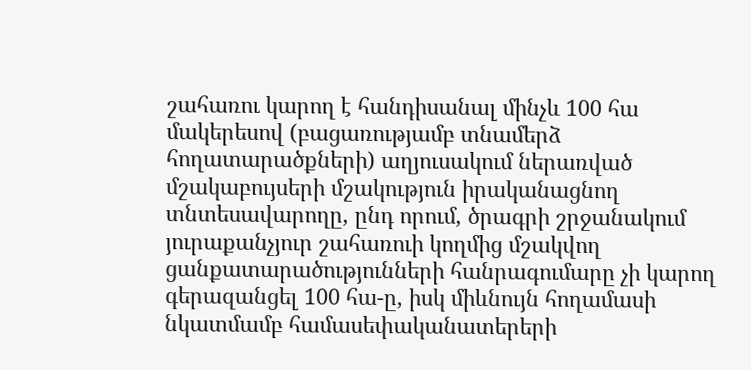շահառու կարող է հանդիսանալ մինչև 100 հա մակերեսով (բացառությամբ տնամերձ հողատարածքների) աղյուսակում ներառված մշակաբույսերի մշակություն իրականացնող տնտեսավարողը, ընդ որում, ծրագրի շրջանակում յուրաքանչյուր շահառուի կողմից մշակվող ցանքատարածությունների հանրագումարը չի կարող գերազանցել 100 հա-ը, իսկ միևնույն հողամասի նկատմամբ համասեփականատերերի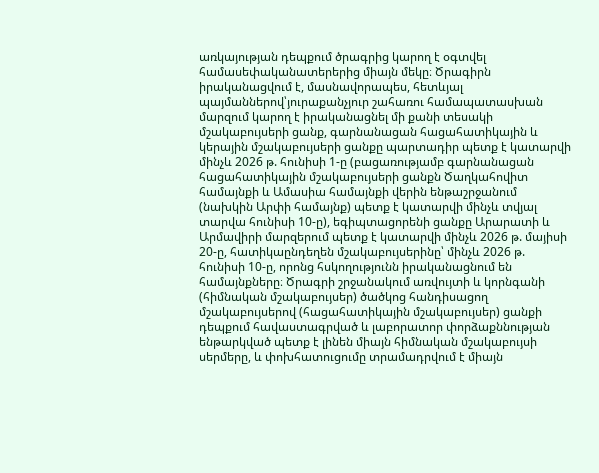առկայության դեպքում ծրագրից կարող է օգտվել համասեփականատերերից միայն մեկը։ Ծրագիրն իրականացվում է, մասնավորապես, հետևյալ պայմաններով՝յուրաքանչյուր շահառու համապատասխան մարզում կարող է իրականացնել մի քանի տեսակի մշակաբույսերի ցանք, գարնանացան հացահատիկային և կերային մշակաբույսերի ցանքը պարտադիր պետք է կատարվի մինչև 2026 թ. հունիսի 1-ը (բացառությամբ գարնանացան հացահատիկային մշակաբույսերի ցանքն Ծաղկահովիտ համայնքի և Ամասիա համայնքի վերին ենթաշրջանում (նախկին Արփի համայնք) պետք է կատարվի մինչև տվյալ տարվա հունիսի 10-ը), եգիպտացորենի ցանքը Արարատի և Արմավիրի մարզերում պետք է կատարվի մինչև 2026 թ. մայիսի 20-ը, հատիկաընդեղեն մշակաբույսերինը՝ մինչև 2026 թ. հունիսի 10-ը, որոնց հսկողությունն իրականացնում են համայնքները։ Ծրագրի շրջանակում առվույտի և կորնգանի (հիմնական մշակաբույսեր) ծածկոց հանդիսացող մշակաբույսերով (հացահատիկային մշակաբույսեր) ցանքի դեպքում հավաստագրված և լաբորատոր փորձաքննության ենթարկված պետք է լինեն միայն հիմնական մշակաբույսի սերմերը, և փոխհատուցումը տրամադրվում է միայն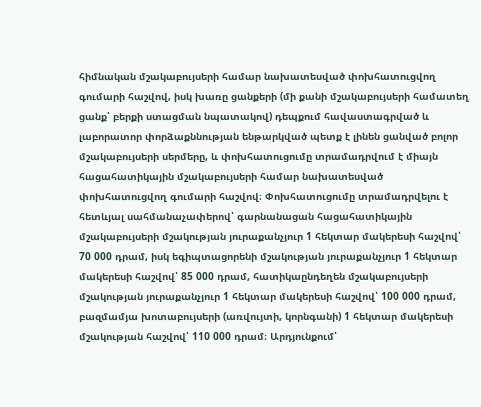հիմնական մշակաբույսերի համար նախատեսված փոխհատուցվող գումարի հաշվով, իսկ խառը ցանքերի (մի քանի մշակաբույսերի համատեղ ցանք՝ բերքի ստացման նպատակով) դեպքում հավաստագրված և լաբորատոր փորձաքննության ենթարկված պետք է լինեն ցանված բոլոր մշակաբույսերի սերմերը, և փոխհատուցումը տրամադրվում է միայն հացահատիկային մշակաբույսերի համար նախատեսված փոխհատուցվող գումարի հաշվով։ Փոխհատուցումը տրամադրվելու է հետևյալ սահմանաչափերով՝ գարնանացան հացահատիկային մշակաբույսերի մշակության յուրաքանչյուր 1 հեկտար մակերեսի հաշվով՝ 70 000 դրամ, իսկ եգիպտացորենի մշակության յուրաքանչյուր 1 հեկտար մակերեսի հաշվով՝ 85 000 դրամ, հատիկաընդեղեն մշակաբույսերի մշակության յուրաքանչյուր 1 հեկտար մակերեսի հաշվով՝ 100 000 դրամ, բազմամյա խոտաբույսերի (առվույտի, կորնգանի) 1 հեկտար մակերեսի մշակության հաշվով՝ 110 000 դրամ։ Արդյունքում՝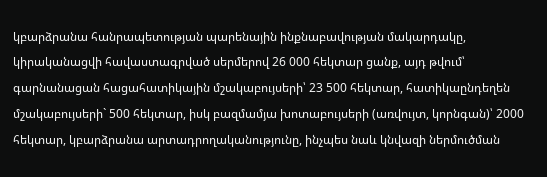կբարձրանա հանրապետության պարենային ինքնաբավության մակարդակը, կիրականացվի հավաստագրված սերմերով 26 000 հեկտար ցանք, այդ թվում՝ գարնանացան հացահատիկային մշակաբույսերի՝ 23 500 հեկտար, հատիկաընդեղեն մշակաբույսերի` 500 հեկտար, իսկ բազմամյա խոտաբույսերի (առվույտ, կորնգան)՝ 2000 հեկտար, կբարձրանա արտադրողականությունը, ինչպես նաև կնվազի ներմուծման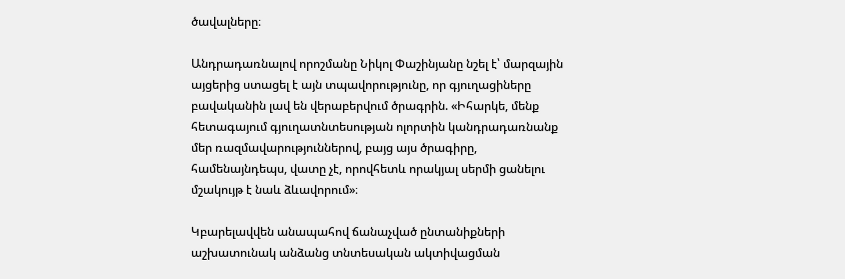ծավալները։

Անդրադառնալով որոշմանը Նիկոլ Փաշինյանը նշել է՝ մարզային այցերից ստացել է այն տպավորությունը, որ գյուղացիները բավականին լավ են վերաբերվում ծրագրին. «Իհարկե, մենք հետագայում գյուղատնտեսության ոլորտին կանդրադառնանք մեր ռազմավարություններով, բայց այս ծրագիրը, համենայնդեպս, վատը չէ, որովհետև որակյալ սերմի ցանելու մշակույթ է նաև ձևավորում»։

Կբարելավվեն անապահով ճանաչված ընտանիքների աշխատունակ անձանց տնտեսական ակտիվացման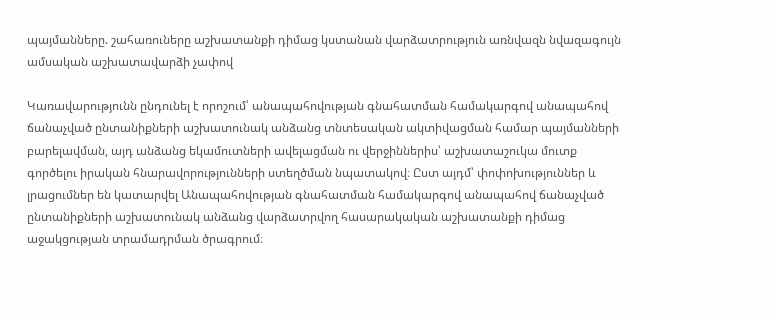պայմանները. շահառուները աշխատանքի դիմաց կստանան վարձատրություն առնվազն նվազագույն ամսական աշխատավարձի չափով

Կառավարությունն ընդունել է որոշում՝ անապահովության գնահատման համակարգով անապահով ճանաչված ընտանիքների աշխատունակ անձանց տնտեսական ակտիվացման համար պայմանների բարելավման, այդ անձանց եկամուտների ավելացման ու վերջիններիս՝ աշխատաշուկա մուտք գործելու իրական հնարավորությունների ստեղծման նպատակով։ Ըստ այդմ՝ փոփոխություններ և լրացումներ են կատարվել Անապահովության գնահատման համակարգով անապահով ճանաչված ընտանիքների աշխատունակ անձանց վարձատրվող հասարակական աշխատանքի դիմաց աջակցության տրամադրման ծրագրում։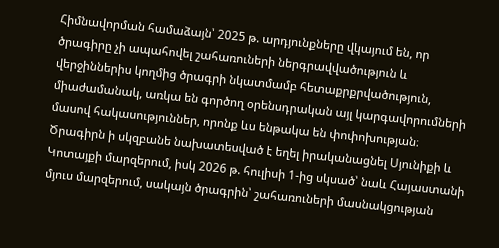Հիմնավորման համաձայն՝ 2025 թ. արդյունքները վկայում են, որ ծրագիրը չի ապահովել շահառուների ներգրավվածություն և վերջիններիս կողմից ծրագրի նկատմամբ հետաքրքրվածություն, միաժամանակ, առկա են գործող օրենսդրական այլ կարգավորումների մասով հակասություններ, որոնք ևս ենթակա են փոփոխության։ Ծրագիրն ի սկզբանե նախատեսված է եղել իրականացնել Սյունիքի և Կոտայքի մարզերում, իսկ 2026 թ. հուլիսի 1-ից սկսած՝ նաև Հայաստանի մյուս մարզերում, սակայն ծրագրին՝ շահառուների մասնակցության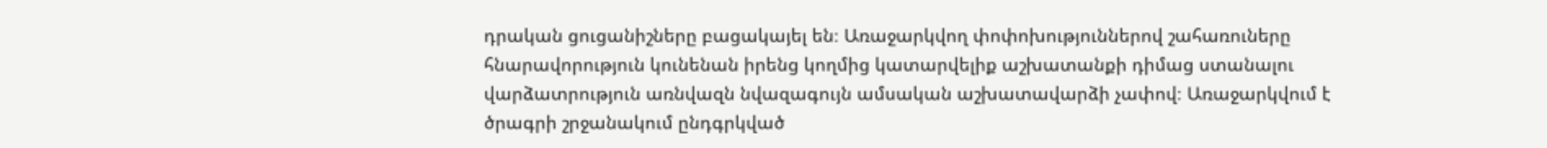դրական ցուցանիշները բացակայել են։ Առաջարկվող փոփոխություններով շահառուները հնարավորություն կունենան իրենց կողմից կատարվելիք աշխատանքի դիմաց ստանալու վարձատրություն առնվազն նվազագույն ամսական աշխատավարձի չափով։ Առաջարկվում է ծրագրի շրջանակում ընդգրկված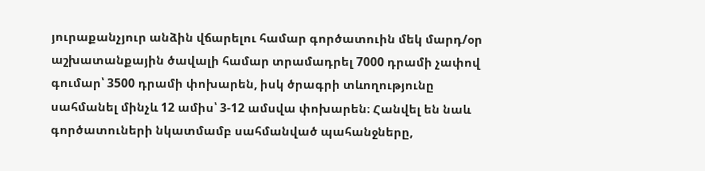յուրաքանչյուր անձին վճարելու համար գործատուին մեկ մարդ/օր աշխատանքային ծավալի համար տրամադրել 7000 դրամի չափով գումար՝ 3500 դրամի փոխարեն, իսկ ծրագրի տևողությունը սահմանել մինչև 12 ամիս՝ 3-12 ամսվա փոխարեն։ Հանվել են նաև գործատուների նկատմամբ սահմանված պահանջները,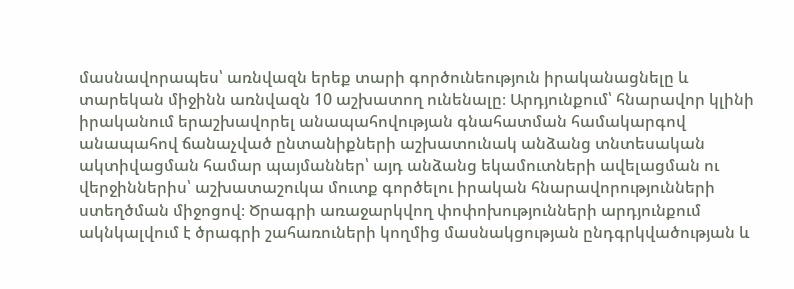մասնավորապես՝ առնվազն երեք տարի գործունեություն իրականացնելը և տարեկան միջինն առնվազն 10 աշխատող ունենալը։ Արդյունքում՝ հնարավոր կլինի իրականում երաշխավորել անապահովության գնահատման համակարգով անապահով ճանաչված ընտանիքների աշխատունակ անձանց տնտեսական ակտիվացման համար պայմաններ՝ այդ անձանց եկամուտների ավելացման ու վերջիններիս՝ աշխատաշուկա մուտք գործելու իրական հնարավորությունների ստեղծման միջոցով։ Ծրագրի առաջարկվող փոփոխությունների արդյունքում ակնկալվում է ծրագրի շահառուների կողմից մասնակցության ընդգրկվածության և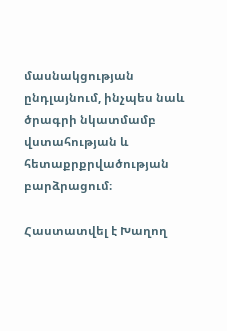մասնակցության ընդլայնում, ինչպես նաև ծրագրի նկատմամբ վստահության և հետաքրքրվածության բարձրացում։

Հաստատվել է Խաղող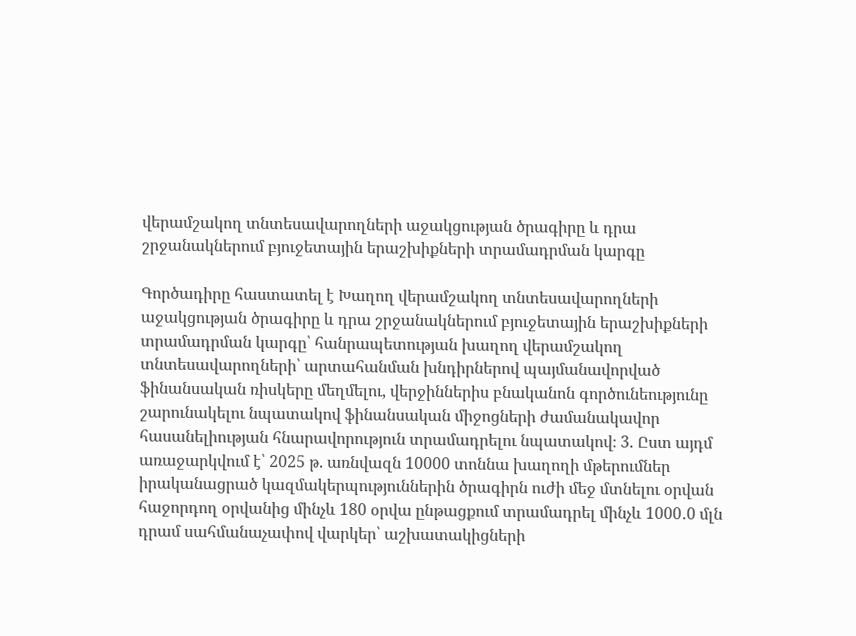վերամշակող տնտեսավարողների աջակցության ծրագիրը և դրա շրջանակներում բյուջետային երաշխիքների տրամադրման կարգը

Գործադիրը հաստատել է Խաղող վերամշակող տնտեսավարողների աջակցության ծրագիրը և դրա շրջանակներում բյուջետային երաշխիքների տրամադրման կարգը՝ հանրապետության խաղող վերամշակող տնտեսավարողների՝ արտահանման խնդիրներով պայմանավորված ֆինանսական ռիսկերը մեղմելու, վերջիններիս բնականոն գործունեությունը շարունակելու նպատակով ֆինանսական միջոցների ժամանակավոր հասանելիության հնարավորություն տրամադրելու նպատակով։ 3. Ըստ այդմ առաջարկվում է՝ 2025 թ. առնվազն 10000 տոննա խաղողի մթերումներ իրականացրած կազմակերպություններին ծրագիրն ուժի մեջ մտնելու օրվան հաջորդող օրվանից մինչև 180 օրվա ընթացքում տրամադրել մինչև 1000․0 մլն դրամ սահմանաչափով վարկեր՝ աշխատակիցների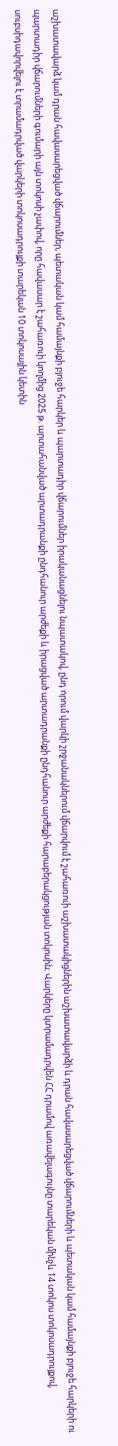աշխատավարձ կամ դրան հավասարեցված վճարումներ, պետական կամ համայնքի բյուջե հարկեր և պարտադիր վճարումներ իրականացնելու նպատակով, ընդ որում վարկի շրջանակներում վճարվում է շահառուի աշխատակիցներին աշխատավարձի և դրան հավասարեցված վճարումների և պետական կամ համայնքի բյուջե հարկերի ու պարտադիր վճարումների գումարի այն տոկոսի չափով, որը հավասար է շահառուի կողմից 2025 թ. արտահանված արտադրանքի ընդհանուր արժեքի և իրացված արտադրանքի ընդհանուր արժեքի հարաբերակցության տոկոսին։ Վարկերը կտրամադրվեն ՀՀ դրամով առավելագույնը տարեկան մինչև 14 տոկոս տոկոսադրույքով, սուբսիդավորվելու է տրամադրված վարկերի տոկոսադրույքի տարեկան 10 տոկոսային կետին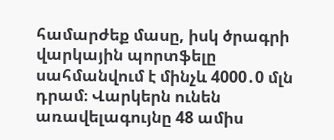համարժեք մասը, իսկ ծրագրի վարկային պորտֆելը սահմանվում է մինչև 4000․0 մլն դրամ։ Վարկերն ունեն առավելագույնը 48 ամիս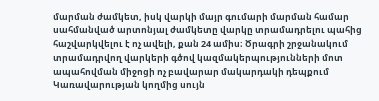մարման ժամկետ, իսկ վարկի մայր գումարի մարման համար սահմանված արտոնյալ ժամկետը վարկը տրամադրելու պահից հաշվարկվելու է ոչ ավելի, քան 24 ամիս։ Ծրագրի շրջանակում տրամադրվող վարկերի գծով կազմակերպությունների մոտ ապահովման միջոցի ոչ բավարար մակարդակի դեպքում Կառավարության կողմից սույն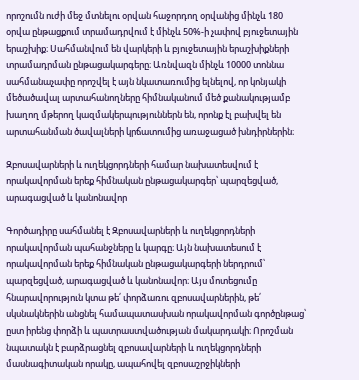որոշումն ուժի մեջ մտնելու օրվան հաջորդող օրվանից մինչև 180 օրվա ընթացքում տրամադրվում է մինչև 50%-ի չափով բյուջետային երաշխիք։ Սահմանվում են վարկերի և բյուջետային երաշխիքների տրամադրման ընթացակարգերը։ Առնվազն մինչև 10000 տոննա սահմանաչափը որոշվել է այն նկատառումից ելնելով, որ կոնյակի մեծածավալ արտահանողները հիմնականում մեծ քանակությամբ խաղող մթերող կազմակերպություններն են, որոնք էլ բախվել են արտահանման ծավալների կրճատումից առաջացած խնդիրներին։

Զբոսավարների և ուղեկցորդների համար նախատեսվում է որակավորման երեք հիմնական ընթացակարգեր՝ պարզեցված, արագացված և կանոնավոր

Գործադիրը սահմանել է Զբոսավարների և ուղեկցորդների որակավորման պահանջները և կարգը։ Այն նախատեսում է որակավորման երեք հիմնական ընթացակարգերի ներդրում՝ պարզեցված, արագացված և կանոնավոր։ Այս մոտեցումը հնարավորություն կտա թե՛ փորձառու զբոսավարներին, թե՛ սկսնակներին անցնել համապատասխան որակավորման գործընթաց՝ ըստ իրենց փորձի և պատրաստվածության մակարդակի։ Որոշման նպատակն է բարձրացնել զբոսավարների և ուղեկցորդների մասնագիտական որակը, ապահովել զբոսաշրջիկների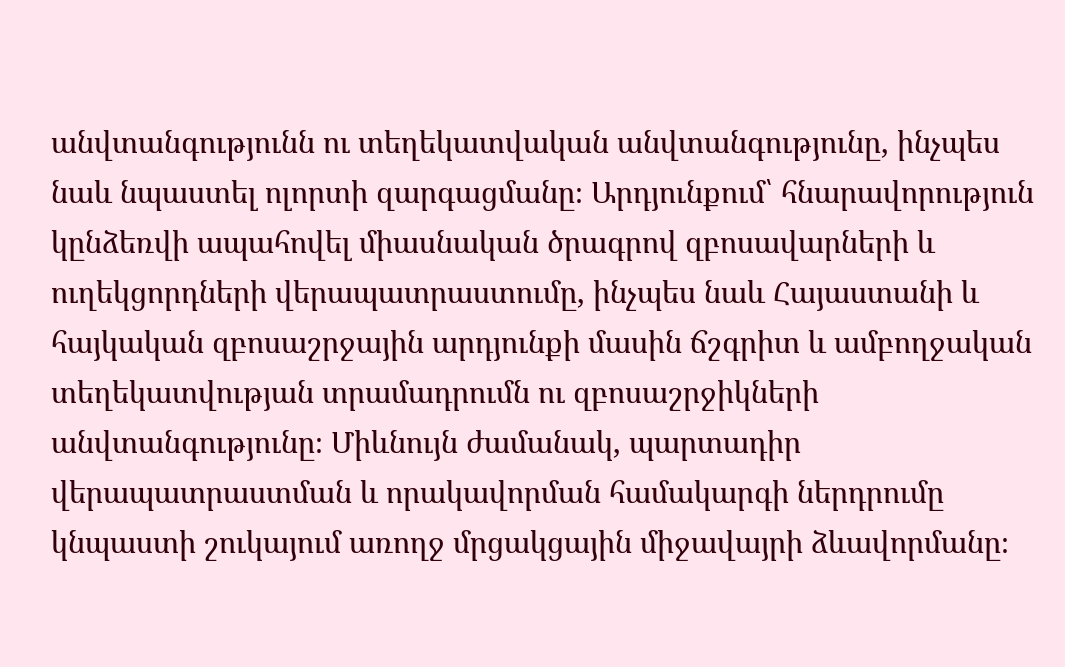անվտանգությունն ու տեղեկատվական անվտանգությունը, ինչպես նաև նպաստել ոլորտի զարգացմանը։ Արդյունքում՝ հնարավորություն կընձեռվի ապահովել միասնական ծրագրով զբոսավարների և ուղեկցորդների վերապատրաստումը, ինչպես նաև Հայաստանի և հայկական զբոսաշրջային արդյունքի մասին ճշգրիտ և ամբողջական տեղեկատվության տրամադրումն ու զբոսաշրջիկների անվտանգությունը։ Միևնույն ժամանակ, պարտադիր վերապատրաստման և որակավորման համակարգի ներդրումը կնպաստի շուկայում առողջ մրցակցային միջավայրի ձևավորմանը։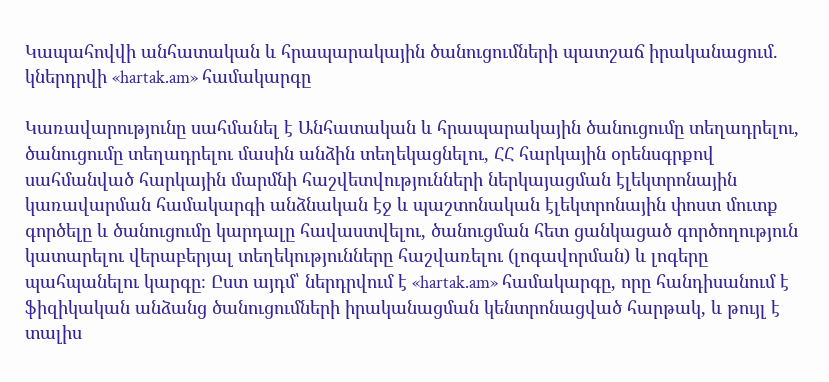Կապահովվի անհատական և հրապարակային ծանուցումների պատշաճ իրականացում. կներդրվի «hartak.am» համակարգը

Կառավարությունը սահմանել է Անհատական և հրապարակային ծանուցումը տեղադրելու, ծանուցումը տեղադրելու մասին անձին տեղեկացնելու, ՀՀ հարկային օրենսգրքով սահմանված հարկային մարմնի հաշվետվությունների ներկայացման էլեկտրոնային կառավարման համակարգի անձնական էջ և պաշտոնական էլեկտրոնային փոստ մուտք գործելը և ծանուցումը կարդալը հավաստվելու, ծանուցման հետ ցանկացած գործողություն կատարելու վերաբերյալ տեղեկությունները հաշվառելու (լոգավորման) և լոգերը պահպանելու կարգը։ Ըստ այդմ՝ ներդրվում է «hartak.am» համակարգը, որը հանդիսանում է ֆիզիկական անձանց ծանուցումների իրականացման կենտրոնացված հարթակ, և թույլ է տալիս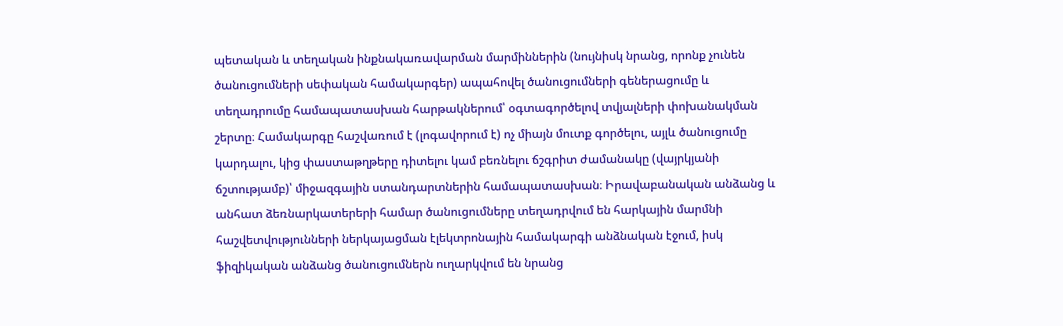պետական և տեղական ինքնակառավարման մարմիններին (նույնիսկ նրանց, որոնք չունեն ծանուցումների սեփական համակարգեր) ապահովել ծանուցումների գեներացումը և տեղադրումը համապատասխան հարթակներում՝ օգտագործելով տվյալների փոխանակման շերտը։ Համակարգը հաշվառում է (լոգավորում է) ոչ միայն մուտք գործելու, այլև ծանուցումը կարդալու, կից փաստաթղթերը դիտելու կամ բեռնելու ճշգրիտ ժամանակը (վայրկյանի ճշտությամբ)՝ միջազգային ստանդարտներին համապատասխան։ Իրավաբանական անձանց և անհատ ձեռնարկատերերի համար ծանուցումները տեղադրվում են հարկային մարմնի հաշվետվությունների ներկայացման էլեկտրոնային համակարգի անձնական էջում, իսկ ֆիզիկական անձանց ծանուցումներն ուղարկվում են նրանց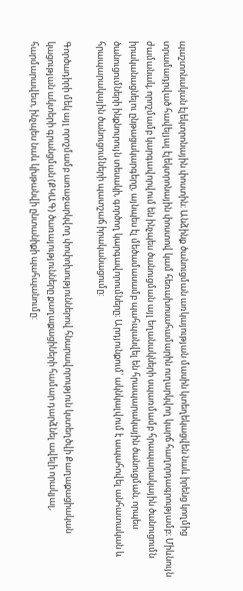պաշտոնական էլեկտրոնային փոստին։ Անձինք ծանուցման առկայության մասին կտեղեկացվեն նաև իրենց կողմից տրամադրված հավելյալ էլեկտրոնային փոստով կամ հեռախոսահամարին ուղարկվող կարճ հաղորդագրությամբ։ Միևնույն ժամանակ, որոշմամբ կարգավորվում են ինչպես ծանուցման այլ եղանակների սպառմամբ հրապարակային ծանուցումն իրականացնելու ընթացակարգերը, այնպես էլ մեծամասամբ պահպանվել են հրապարակային ծանուցման, որպես ծանուցումների ինքնուրույն տեսակի, գործող կարգավորումները։ Արդյունքում՝ ակնկալվում է ապահովել անհատական և հրապարակային ծանուցումների պատշաճ իրականացումը:

Գործադիրի մեկ այլ որոշմամբ առաջարկվող փոփոխություններով հնարավորություն կստեղծվի Քաղաքացիական կացության ակտերի գրանցման (ՔԿԱԳ) ծառայությունները քաղաքացիների համար դարձնել ավելի որակյալ, հարմարավետ, ինչպես նաև կխթանվի ընտանիքի պահպանումը: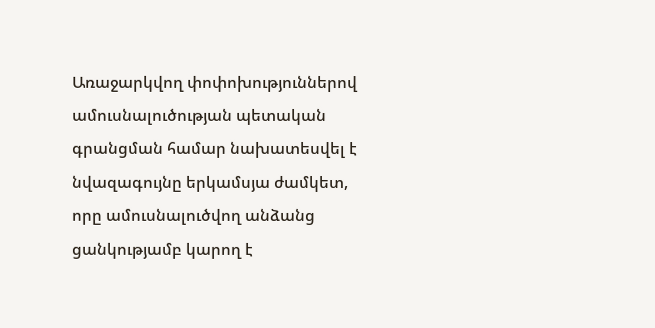Առաջարկվող փոփոխություններով ամուսնալուծության պետական գրանցման համար նախատեսվել է նվազագույնը երկամսյա ժամկետ, որը ամուսնալուծվող անձանց ցանկությամբ կարող է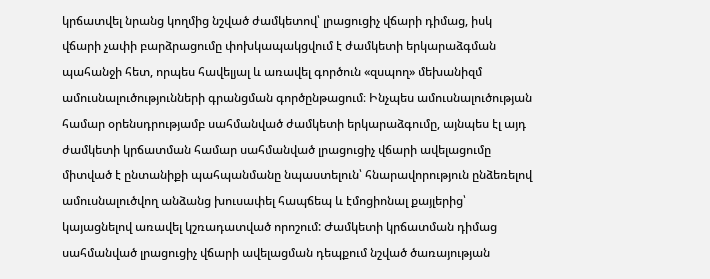կրճատվել նրանց կողմից նշված ժամկետով՝ լրացուցիչ վճարի դիմաց, իսկ վճարի չափի բարձրացումը փոխկապակցվում է ժամկետի երկարաձգման պահանջի հետ, որպես հավելյալ և առավել գործուն «զսպող» մեխանիզմ ամուսնալուծությունների գրանցման գործընթացում։ Ինչպես ամուսնալուծության համար օրենսդրությամբ սահմանված ժամկետի երկարաձգումը, այնպես էլ այդ ժամկետի կրճատման համար սահմանված լրացուցիչ վճարի ավելացումը միտված է ընտանիքի պահպանմանը նպաստելուն՝ հնարավորություն ընձեռելով ամուսնալուծվող անձանց խուսափել հապճեպ և էմոցիոնալ քայլերից՝ կայացնելով առավել կշռադատված որոշում: Ժամկետի կրճատման դիմաց սահմանված լրացուցիչ վճարի ավելացման դեպքում նշված ծառայության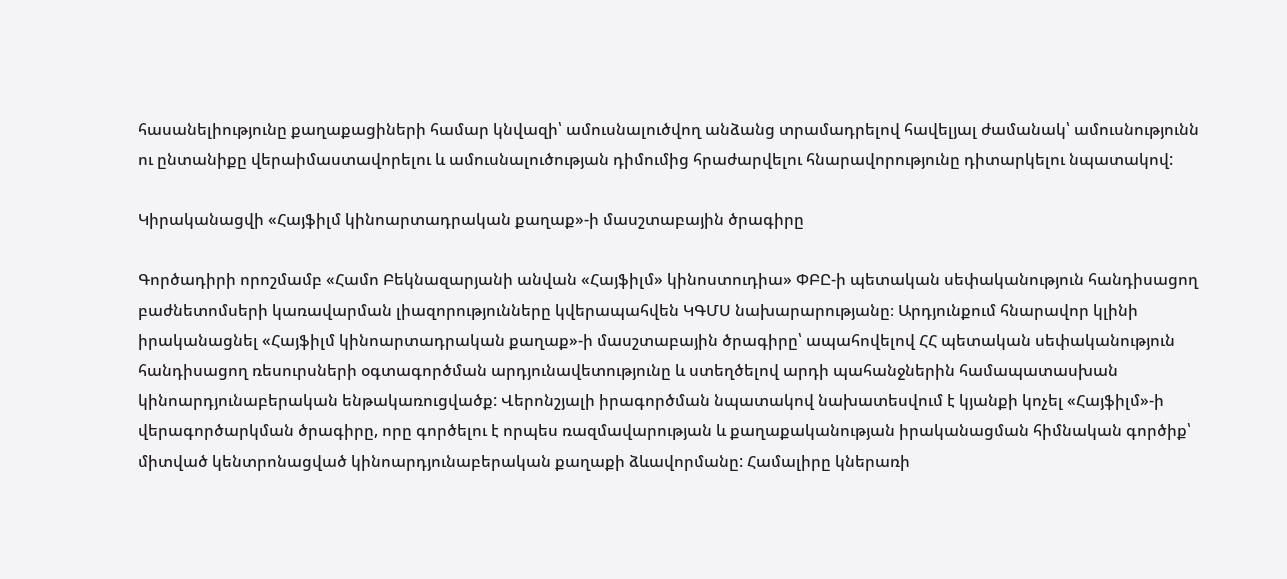հասանելիությունը քաղաքացիների համար կնվազի՝ ամուսնալուծվող անձանց տրամադրելով հավելյալ ժամանակ՝ ամուսնությունն ու ընտանիքը վերաիմաստավորելու և ամուսնալուծության դիմումից հրաժարվելու հնարավորությունը դիտարկելու նպատակով:

Կիրականացվի «Հայֆիլմ կինոարտադրական քաղաք»-ի մասշտաբային ծրագիրը

Գործադիրի որոշմամբ «Համո Բեկնազարյանի անվան «Հայֆիլմ» կինոստուդիա» ՓԲԸ-ի պետական սեփականություն հանդիսացող բաժնետոմսերի կառավարման լիազորությունները կվերապահվեն ԿԳՄՍ նախարարությանը։ Արդյունքում հնարավոր կլինի իրականացնել «Հայֆիլմ կինոարտադրական քաղաք»-ի մասշտաբային ծրագիրը՝ ապահովելով ՀՀ պետական սեփականություն հանդիսացող ռեսուրսների օգտագործման արդյունավետությունը և ստեղծելով արդի պահանջներին համապատասխան կինոարդյունաբերական ենթակառուցվածք: Վերոնշյալի իրագործման նպատակով նախատեսվում է կյանքի կոչել «Հայֆիլմ»-ի վերագործարկման ծրագիրը, որը գործելու է որպես ռազմավարության և քաղաքականության իրականացման հիմնական գործիք՝ միտված կենտրոնացված կինոարդյունաբերական քաղաքի ձևավորմանը: Համալիրը կներառի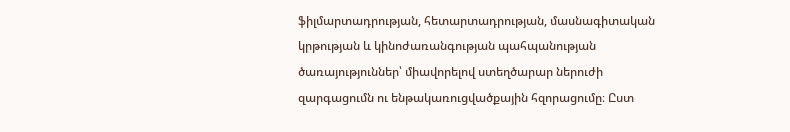ֆիլմարտադրության, հետարտադրության, մասնագիտական կրթության և կինոժառանգության պահպանության ծառայություններ՝ միավորելով ստեղծարար ներուժի զարգացումն ու ենթակառուցվածքային հզորացումը։ Ըստ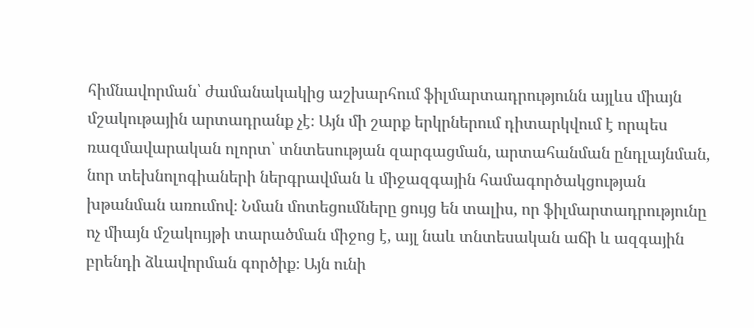հիմնավորման՝ ժամանակակից աշխարհում ֆիլմարտադրությունն այլևս միայն մշակութային արտադրանք չէ։ Այն մի շարք երկրներում դիտարկվում է որպես ռազմավարական ոլորտ՝ տնտեսության զարգացման, արտահանման ընդլայնման, նոր տեխնոլոգիաների ներգրավման և միջազգային համագործակցության խթանման առումով։ Նման մոտեցումները ցույց են տալիս, որ ֆիլմարտադրությունը ոչ միայն մշակույթի տարածման միջոց է, այլ նաև տնտեսական աճի և ազգային բրենդի ձևավորման գործիք։ Այն ունի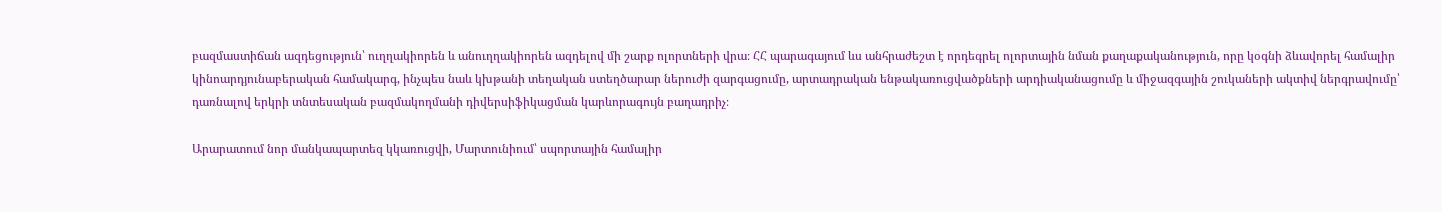բազմաստիճան ազդեցություն՝ ուղղակիորեն և անուղղակիորեն ազդելով մի շարք ոլորտների վրա։ ՀՀ պարագայում ևս անհրաժեշտ է որդեգրել ոլորտային նման քաղաքականություն, որը կօգնի ձևավորել համալիր կինոարդյունաբերական համակարգ, ինչպես նաև կխթանի տեղական ստեղծարար ներուժի զարգացումը, արտադրական ենթակառուցվածքների արդիականացումը և միջազգային շուկաների ակտիվ ներգրավումը՝ դառնալով երկրի տնտեսական բազմակողմանի դիվերսիֆիկացման կարևորագույն բաղադրիչ։

Արարատում նոր մանկապարտեզ կկառուցվի, Մարտունիում՝ սպորտային համալիր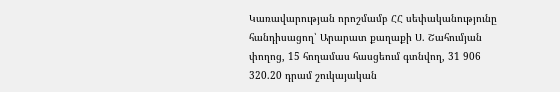Կառավարության որոշմամբ ՀՀ սեփականությունը հանդիսացող՝ Արարատ քաղաքի Ս. Շահումյան փողոց, 15 հողամաս հասցեում գտնվող, 31 906 320.20 դրամ շուկայական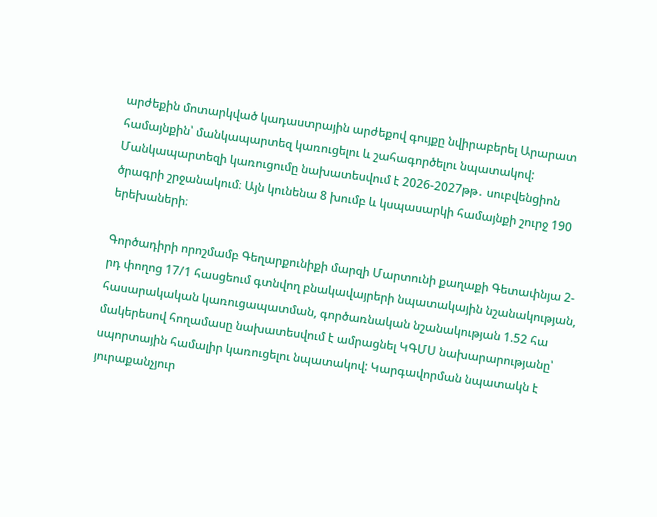արժեքին մոտարկված կադաստրային արժեքով գույքը նվիրաբերել Արարատ համայնքին՝ մանկապարտեզ կառուցելու և շահագործելու նպատակով: Մանկապարտեզի կառուցումը նախատեսվում է 2026-2027թթ․ սուբվենցիոն ծրագրի շրջանակում։ Այն կունենա 8 խումբ և կսպասարկի համայնքի շուրջ 190 երեխաների։

Գործադիրի որոշմամբ Գեղարքունիքի մարզի Մարտունի քաղաքի Գետափնյա 2-րդ փողոց 17/1 հասցեում գտնվող բնակավայրերի նպատակային նշանակության, հասարակական կառուցապատման, գործառնական նշանակության 1.52 հա մակերեսով հողամասը նախատեսվում է ամրացնել ԿԳՄՍ նախարարությանը՝ սպորտային համալիր կառուցելու նպատակով: Կարգավորման նպատակն է յուրաքանչյուր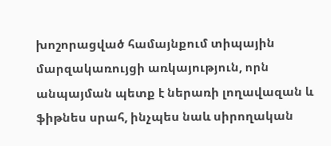խոշորացված համայնքում տիպային մարզակառույցի առկայություն, որն անպայման պետք է ներառի լողավազան և ֆիթնես սրահ, ինչպես նաև սիրողական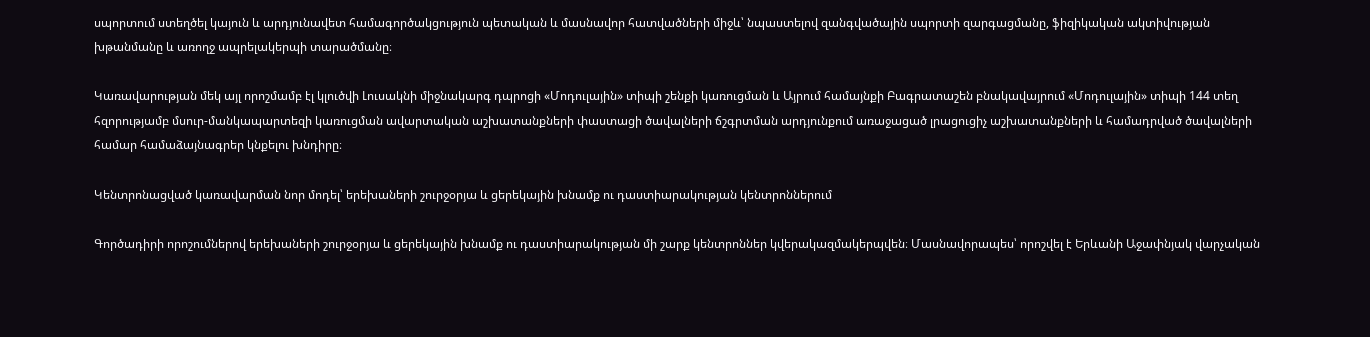սպորտում ստեղծել կայուն և արդյունավետ համագործակցություն պետական և մասնավոր հատվածների միջև՝ նպաստելով զանգվածային սպորտի զարգացմանը, ֆիզիկական ակտիվության խթանմանը և առողջ ապրելակերպի տարածմանը։

Կառավարության մեկ այլ որոշմամբ էլ կլուծվի Լուսակնի միջնակարգ դպրոցի «Մոդուլային» տիպի շենքի կառուցման և Այրում համայնքի Բագրատաշեն բնակավայրում «Մոդուլային» տիպի 144 տեղ հզորությամբ մսուր-մանկապարտեզի կառուցման ավարտական աշխատանքների փաստացի ծավալների ճշգրտման արդյունքում առաջացած լրացուցիչ աշխատանքների և համադրված ծավալների համար համաձայնագրեր կնքելու խնդիրը։

Կենտրոնացված կառավարման նոր մոդել՝ երեխաների շուրջօրյա և ցերեկային խնամք ու դաստիարակության կենտրոններում

Գործադիրի որոշումներով երեխաների շուրջօրյա և ցերեկային խնամք ու դաստիարակության մի շարք կենտրոններ կվերակազմակերպվեն։ Մասնավորապես՝ որոշվել է Երևանի Աջափնյակ վարչական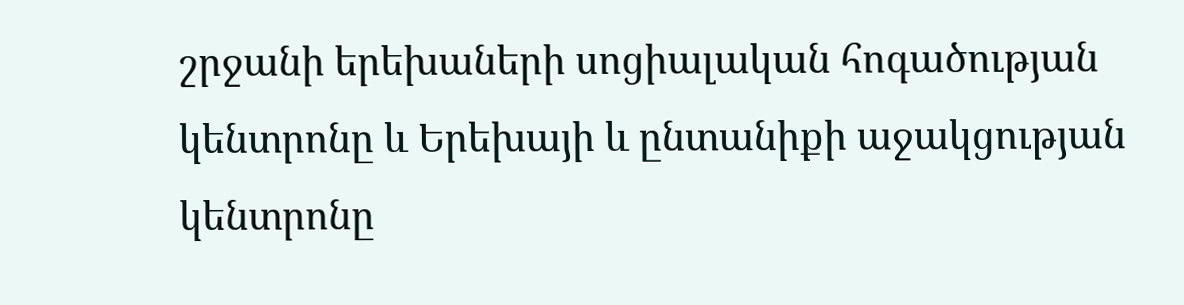շրջանի երեխաների սոցիալական հոգածության կենտրոնը և Երեխայի և ընտանիքի աջակցության կենտրոնը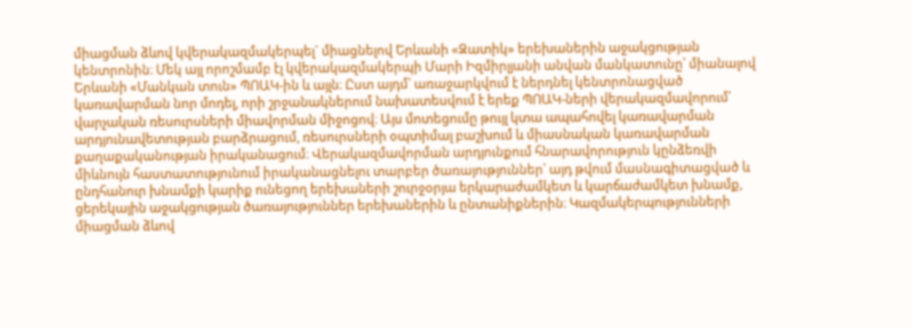միացման ձևով կվերակազմակերպել` միացնելով Երևանի «Զատիկ» երեխաներին աջակցության կենտրոնին։ Մեկ այլ որոշմամբ էլ կվերակազմակերպի Մարի Իզմիրլյանի անվան մանկատունը՝ միանալով Երևանի «Մանկան տուն» ՊՈԱԿ-ին և այլն։ Ըստ այդմ՝ առաջարկվում է ներդնել կենտրոնացված կառավարման նոր մոդել, որի շրջանակներում նախատեսվում է երեք ՊՈԱԿ-ների վերակազմավորում՝ վարչական ռեսուրսների միավորման միջոցով։ Այս մոտեցումը թույլ կտա ապահովել կառավարման արդյունավետության բարձրացում, ռեսուրսների օպտիմալ բաշխում և միասնական կառավարման քաղաքականության իրականացում։ Վերակազմավորման արդյունքում հնարավորություն կընձեռվի միևնույն հաստատությունում իրականացնելու տարբեր ծառայություններ՝ այդ թվում մասնագիտացված և ընդհանուր խնամքի կարիք ունեցող երեխաների շուրջօրյա երկարաժամկետ և կարճաժամկետ խնամք, ցերեկային աջակցության ծառայություններ երեխաներին և ընտանիքներին։ Կազմակերպությունների միացման ձևով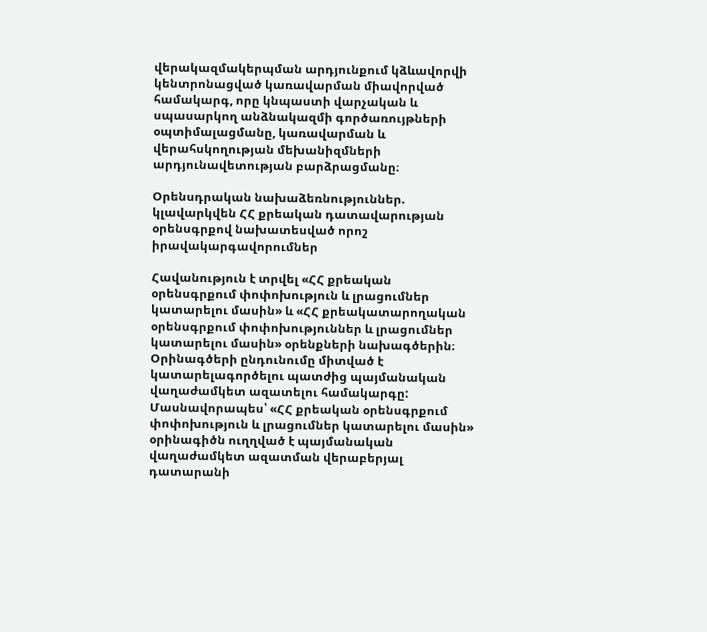վերակազմակերպման արդյունքում կձևավորվի կենտրոնացված կառավարման միավորված համակարգ, որը կնպաստի վարչական և սպասարկող անձնակազմի գործառույթների օպտիմալացմանը, կառավարման և վերահսկողության մեխանիզմների արդյունավետության բարձրացմանը։

Օրենսդրական նախաձեռնություններ. կլավարկվեն ՀՀ քրեական դատավարության օրենսգրքով նախատեսված որոշ իրավակարգավորումներ

Հավանություն է տրվել «ՀՀ քրեական օրենսգրքում փոփոխություն և լրացումներ կատարելու մասին» և «ՀՀ քրեակատարողական օրենսգրքում փոփոխություններ և լրացումներ կատարելու մասին» օրենքների նախագծերին։ Օրինագծերի ընդունումը միտված է կատարելագործելու պատժից պայմանական վաղաժամկետ ազատելու համակարգը: Մասնավորապես՝ «ՀՀ քրեական օրենսգրքում փոփոխություն և լրացումներ կատարելու մասին» օրինագիծն ուղղված է պայմանական վաղաժամկետ ազատման վերաբերյալ դատարանի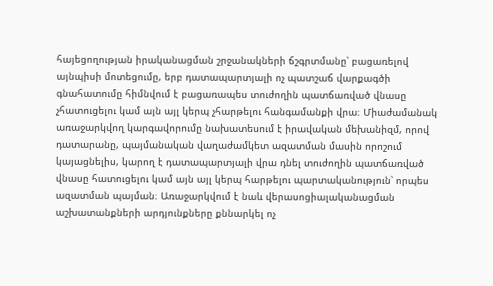հայեցողության իրականացման շրջանակների ճշգրտմանը՝ բացառելով այնպիսի մոտեցումը, երբ դատապարտյալի ոչ պատշաճ վարքագծի գնահատումը հիմնվում է բացառապես տուժողին պատճառված վնասը չհատուցելու կամ այն այլ կերպ չհարթելու հանգամանքի վրա։ Միաժամանակ առաջարկվող կարգավորումը նախատեսում է իրավական մեխանիզմ, որով դատարանը, պայմանական վաղաժամկետ ազատման մասին որոշում կայացնելիս, կարող է դատապարտյալի վրա դնել տուժողին պատճառված վնասը հատուցելու կամ այն այլ կերպ հարթելու պարտականություն՝ որպես ազատման պայման։ Առաջարկվում է նաև վերասոցիալականացման աշխատանքների արդյունքները քննարկել ոչ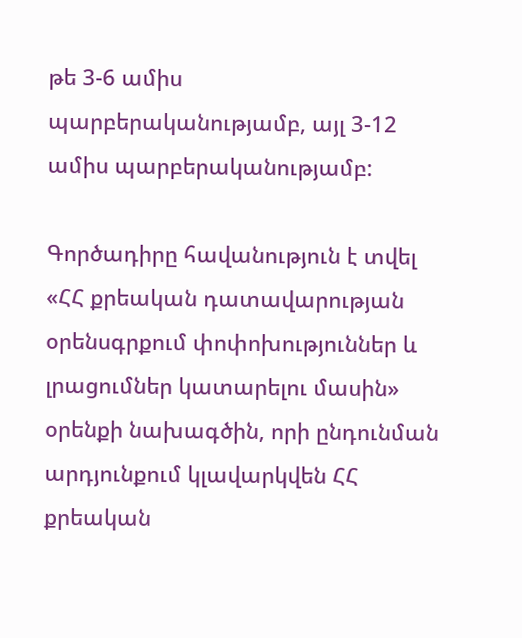թե 3-6 ամիս պարբերականությամբ, այլ 3-12 ամիս պարբերականությամբ:

Գործադիրը հավանություն է տվել «ՀՀ քրեական դատավարության օրենսգրքում փոփոխություններ և լրացումներ կատարելու մասին» օրենքի նախագծին, որի ընդունման արդյունքում կլավարկվեն ՀՀ քրեական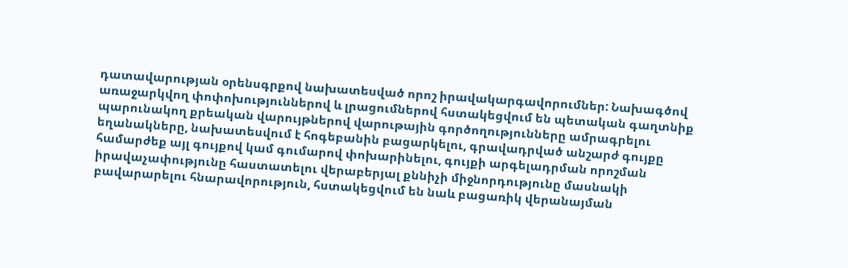դատավարության օրենսգրքով նախատեսված որոշ իրավակարգավորումներ: Նախագծով առաջարկվող փոփոխություններով և լրացումներով հստակեցվում են պետական գաղտնիք պարունակող քրեական վարույթներով վարութային գործողությունները ամրագրելու եղանակները, նախատեսվում է հոգեբանին բացարկելու, գրավադրված անշարժ գույքը համարժեք այլ գույքով կամ գումարով փոխարինելու, գույքի արգելադրման որոշման իրավաչափությունը հաստատելու վերաբերյալ քննիչի միջնորդությունը մասնակի բավարարելու հնարավորություն, հստակեցվում են նաև բացառիկ վերանայման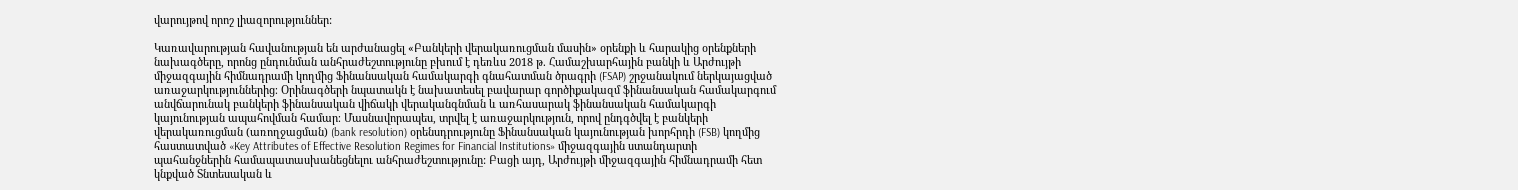վարույթով որոշ լիազորություններ:

Կառավարության հավանության են արժանացել «Բանկերի վերակառուցման մասին» օրենքի և հարակից օրենքների նախագծերը, որոնց ընդունման անհրաժեշտությունը բխում է դեռևս 2018 թ. Համաշխարհային բանկի և Արժույթի միջազգային հիմնադրամի կողմից Ֆինանսական համակարգի գնահատման ծրագրի (FSAP) շրջանակում ներկայացված առաջարկություններից։ Օրինագծերի նպատակն է նախատեսել բավարար գործիքակազմ ֆինանսական համակարգում անվճարունակ բանկերի ֆինանսական վիճակի վերականգնման և առհասարակ ֆինանսական համակարգի կայունության ապահովման համար։ Մասնավորապես, տրվել է առաջարկություն, որով ընդգծվել է բանկերի վերակառուցման (առողջացման) (bank resolution) օրենսդրությունը Ֆինանսական կայունության խորհրդի (FSB) կողմից հաստատված «Key Attributes of Effective Resolution Regimes for Financial Institutions» միջազգային ստանդարտի պահանջներին համապատասխանեցնելու անհրաժեշտությունը: Բացի այդ, Արժույթի միջազգային հիմնադրամի հետ կնքված Տնտեսական և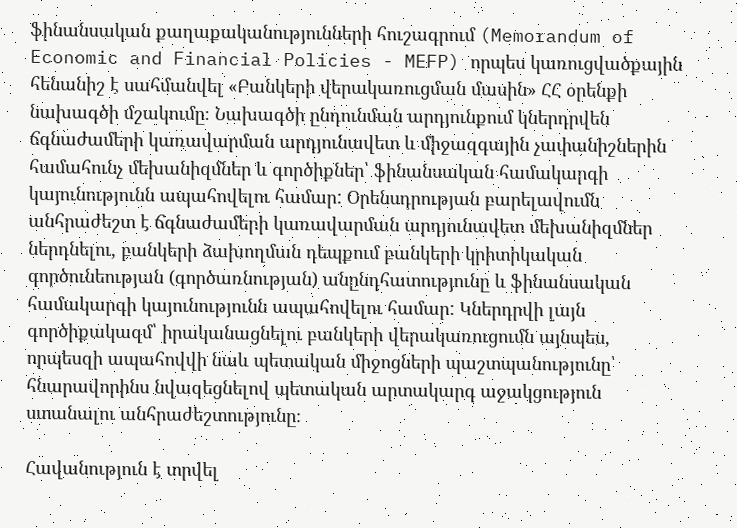ֆինանսական քաղաքականությունների հուշագրում (Memorandum of Economic and Financial Policies - MEFP) որպես կառուցվածքային հենանիշ է սահմանվել «Բանկերի վերակառուցման մասին» ՀՀ օրենքի նախագծի մշակումը։ Նախագծի ընդունման արդյունքում կներդրվեն ճգնաժամերի կառավարման արդյունավետ և միջազգային չափանիշներին համահունչ մեխանիզմներ և գործիքներ՝ ֆինանսական համակարգի կայունությունն ապահովելու համար: Օրենսդրության բարելավումն անհրաժեշտ է ճգնաժամերի կառավարման արդյունավետ մեխանիզմներ ներդնելու, բանկերի ձախողման դեպքում բանկերի կրիտիկական գործունեության (գործառնության) անընդհատությունը և ֆինանսական համակարգի կայունությունն ապահովելու համար: Կներդրվի լայն գործիքակազմ՝ իրականացնելու բանկերի վերակառուցումն այնպես, որպեսզի ապահովվի նաև պետական միջոցների պաշտպանությունը՝ հնարավորինս նվազեցնելով պետական արտակարգ աջակցություն ստանալու անհրաժեշտությունը։

Հավանություն է տրվել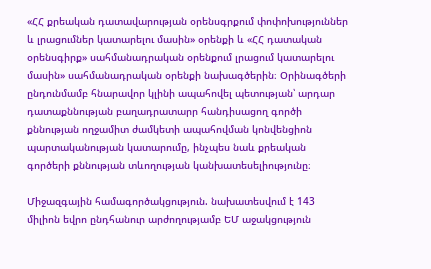«ՀՀ քրեական դատավարության օրենսգրքում փոփոխություններ և լրացումներ կատարելու մասին» օրենքի և «ՀՀ դատական օրենսգիրք» սահմանադրական օրենքում լրացում կատարելու մասին» սահմանադրական օրենքի նախագծերին։ Օրինագծերի ընդունմամբ հնարավոր կլինի ապահովել պետության՝ արդար դատաքննության բաղադրատարր հանդիսացող գործի քննության ողջամիտ ժամկետի ապահովման կոնվենցիոն պարտականության կատարումը, ինչպես նաև քրեական գործերի քննության տևողության կանխատեսելիությունը։

Միջազգային համագործակցություն. նախատեսվում է 143 միլիոն եվրո ընդհանուր արժողությամբ ԵՄ աջակցություն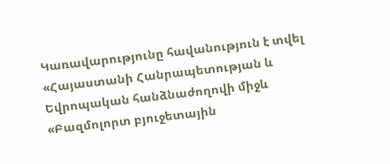Կառավարությունը հավանություն է տվել «Հայաստանի Հանրապետության և Եվրոպական հանձնաժողովի միջև «Բազմոլորտ բյուջետային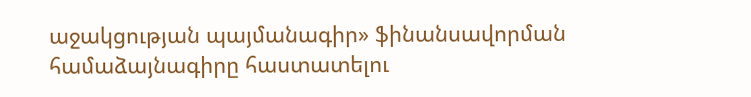աջակցության պայմանագիր» ֆինանսավորման համաձայնագիրը հաստատելու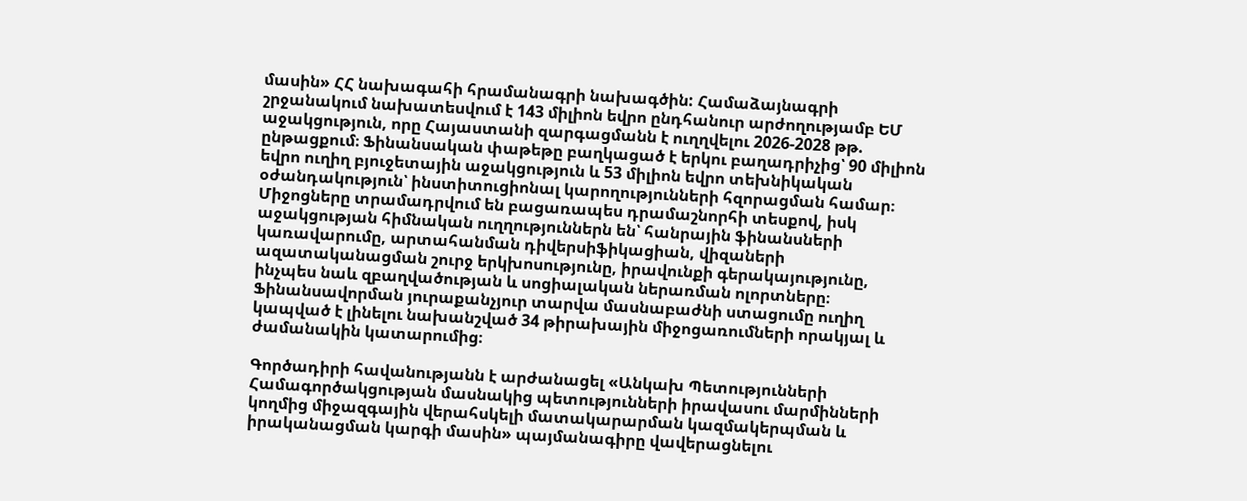մասին» ՀՀ նախագահի հրամանագրի նախագծին: Համաձայնագրի շրջանակում նախատեսվում է 143 միլիոն եվրո ընդհանուր արժողությամբ ԵՄ աջակցություն, որը Հայաստանի զարգացմանն է ուղղվելու 2026-2028 թթ. ընթացքում։ Ֆինանսական փաթեթը բաղկացած է երկու բաղադրիչից՝ 90 միլիոն եվրո ուղիղ բյուջետային աջակցություն և 53 միլիոն եվրո տեխնիկական օժանդակություն՝ ինստիտուցիոնալ կարողությունների հզորացման համար։ Միջոցները տրամադրվում են բացառապես դրամաշնորհի տեսքով, իսկ աջակցության հիմնական ուղղություններն են՝ հանրային ֆինանսների կառավարումը, արտահանման դիվերսիֆիկացիան, վիզաների ազատականացման շուրջ երկխոսությունը, իրավունքի գերակայությունը, ինչպես նաև զբաղվածության և սոցիալական ներառման ոլորտները։ Ֆինանսավորման յուրաքանչյուր տարվա մասնաբաժնի ստացումը ուղիղ կապված է լինելու նախանշված 34 թիրախային միջոցառումների որակյալ և ժամանակին կատարումից։

Գործադիրի հավանությանն է արժանացել «Անկախ Պետությունների Համագործակցության մասնակից պետությունների իրավասու մարմինների կողմից միջազգային վերահսկելի մատակարարման կազմակերպման և իրականացման կարգի մասին» պայմանագիրը վավերացնելու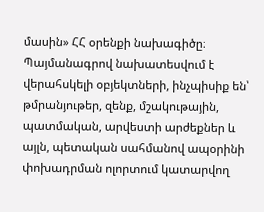մասին» ՀՀ օրենքի նախագիծը։ Պայմանագրով նախատեսվում է վերահսկելի օբյեկտների, ինչպիսիք են՝ թմրանյութեր, զենք, մշակութային, պատմական, արվեստի արժեքներ և այլն, պետական սահմանով ապօրինի փոխադրման ոլորտում կատարվող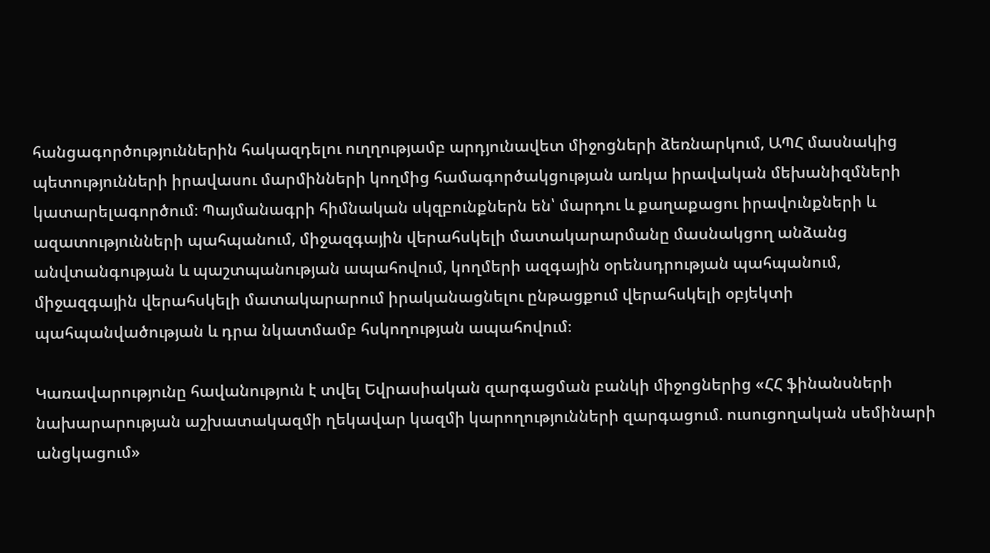հանցագործություններին հակազդելու ուղղությամբ արդյունավետ միջոցների ձեռնարկում, ԱՊՀ մասնակից պետությունների իրավասու մարմինների կողմից համագործակցության առկա իրավական մեխանիզմների կատարելագործում։ Պայմանագրի հիմնական սկզբունքներն են՝ մարդու և քաղաքացու իրավունքների և ազատությունների պահպանում, միջազգային վերահսկելի մատակարարմանը մասնակցող անձանց անվտանգության և պաշտպանության ապահովում, կողմերի ազգային օրենսդրության պահպանում, միջազգային վերահսկելի մատակարարում իրականացնելու ընթացքում վերահսկելի օբյեկտի պահպանվածության և դրա նկատմամբ հսկողության ապահովում։

Կառավարությունը հավանություն է տվել Եվրասիական զարգացման բանկի միջոցներից «ՀՀ ֆինանսների նախարարության աշխատակազմի ղեկավար կազմի կարողությունների զարգացում. ուսուցողական սեմինարի անցկացում»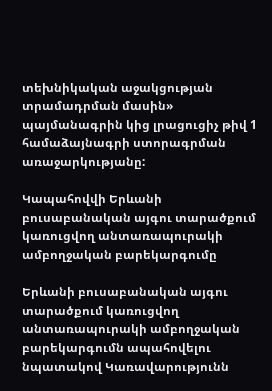տեխնիկական աջակցության տրամադրման մասին» պայմանագրին կից լրացուցիչ թիվ 1 համաձայնագրի ստորագրման առաջարկությանը:

Կապահովվի Երևանի բուսաբանական այգու տարածքում կառուցվող անտառապուրակի ամբողջական բարեկարգումը

Երևանի բուսաբանական այգու տարածքում կառուցվող անտառապուրակի ամբողջական բարեկարգումն ապահովելու նպատակով Կառավարությունն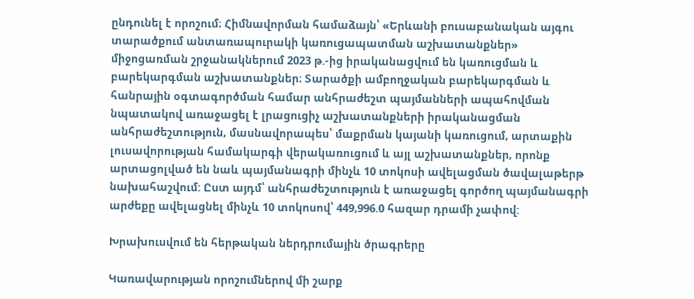ընդունել է որոշում։ Հիմնավորման համաձայն՝ «Երևանի բուսաբանական այգու տարածքում անտառապուրակի կառուցապատման աշխատանքներ» միջոցառման շրջանակներում 2023 թ.-ից իրականացվում են կառուցման և բարեկարգման աշխատանքներ։ Տարածքի ամբողջական բարեկարգման և հանրային օգտագործման համար անհրաժեշտ պայմանների ապահովման նպատակով առաջացել է լրացուցիչ աշխատանքների իրականացման անհրաժեշտություն, մասնավորապես՝ մաքրման կայանի կառուցում, արտաքին լուսավորության համակարգի վերակառուցում և այլ աշխատանքներ, որոնք արտացոլված են նաև պայմանագրի մինչև 10 տոկոսի ավելացման ծավալաթերթ նախահաշվում: Ըստ այդմ՝ անհրաժեշտություն է առաջացել գործող պայմանագրի արժեքը ավելացնել մինչև 10 տոկոսով՝ 449,996.0 հազար դրամի չափով:

Խրախուսվում են հերթական ներդրումային ծրագրերը

Կառավարության որոշումներով մի շարք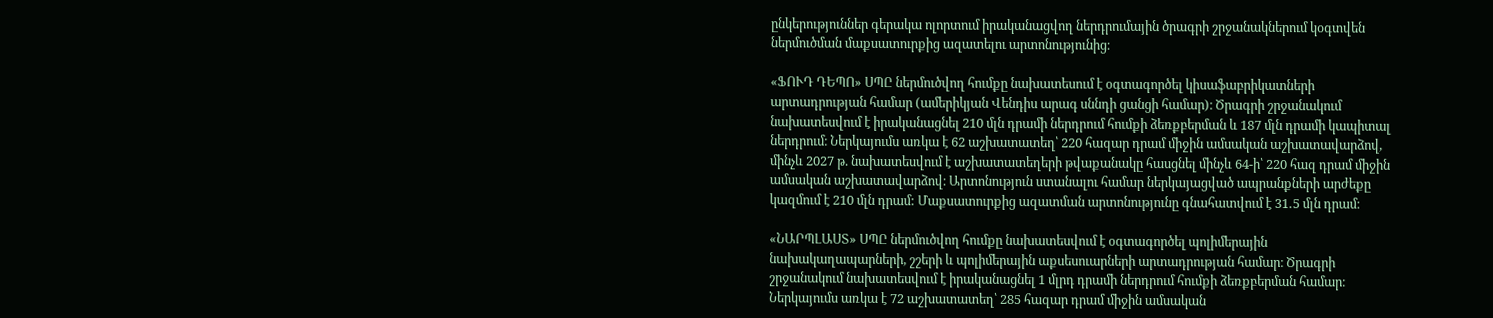ընկերություններ գերակա ոլորտում իրականացվող ներդրումային ծրագրի շրջանակներում կօգտվեն ներմուծման մաքսատուրքից ազատելու արտոնությունից։

«ՖՈՒԴ ԴԵՊՈ» ՍՊԸ ներմուծվող հումքը նախատեսում է օգտագործել կիսաֆաբրիկատների արտադրության համար (ամերիկյան Վենդիս արագ սննդի ցանցի համար)։ Ծրագրի շրջանակում նախատեսվում է իրականացնել 210 մլն դրամի ներդրում հումքի ձեռքբերման և 187 մլն դրամի կապիտալ ներդրում։ Ներկայումս առկա է 62 աշխատատեղ՝ 220 հազար դրամ միջին ամսական աշխատավարձով, մինչև 2027 թ. նախատեսվում է աշխատատեղերի թվաքանակը հասցնել մինչև 64-ի՝ 220 հազ դրամ միջին ամսական աշխատավարձով։ Արտոնություն ստանալու համար ներկայացված ապրանքների արժեքը կազմում է 210 մլն դրամ: Մաքսատուրքից ազատման արտոնությունը գնահատվում է 31․5 մլն դրամ։

«ՆԱՐՊԼԱՍՏ» ՍՊԸ ներմուծվող հումքը նախատեսվում է օգտագործել պոլիմերային նախակաղապարների, շշերի և պոլիմերային աքսեսուարների արտադրության համար։ Ծրագրի շրջանակում նախատեսվում է իրականացնել 1 մլրդ դրամի ներդրում հումքի ձեռքբերման համար։ Ներկայումս առկա է 72 աշխատատեղ՝ 285 հազար դրամ միջին ամսական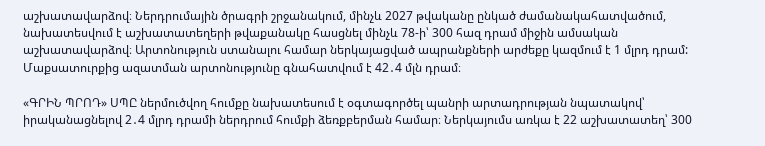աշխատավարձով։ Ներդրումային ծրագրի շրջանակում, մինչև 2027 թվականը ընկած ժամանակահատվածում, նախատեսվում է աշխատատեղերի թվաքանակը հասցնել մինչև 78-ի՝ 300 հազ դրամ միջին ամսական աշխատավարձով։ Արտոնություն ստանալու համար ներկայացված ապրանքների արժեքը կազմում է 1 մլրդ դրամ: Մաքսատուրքից ազատման արտոնությունը գնահատվում է 42․4 մլն դրամ։

«ԳՐԻՆ ՊՐՈԴ» ՍՊԸ ներմուծվող հումքը նախատեսում է օգտագործել պանրի արտադրության նպատակով՝ իրականացնելով 2․4 մլրդ դրամի ներդրում հումքի ձեռքբերման համար։ Ներկայումս առկա է 22 աշխատատեղ՝ 300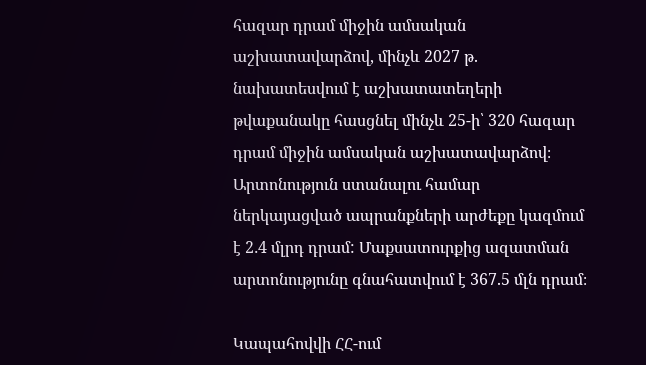հազար դրամ միջին ամսական աշխատավարձով, մինչև 2027 թ. նախատեսվում է աշխատատեղերի թվաքանակը հասցնել մինչև 25-ի՝ 320 հազար դրամ միջին ամսական աշխատավարձով։ Արտոնություն ստանալու համար ներկայացված ապրանքների արժեքը կազմում է 2․4 մլրդ դրամ: Մաքսատուրքից ազատման արտոնությունը գնահատվում է 367.5 մլն դրամ։

Կապահովվի ՀՀ-ում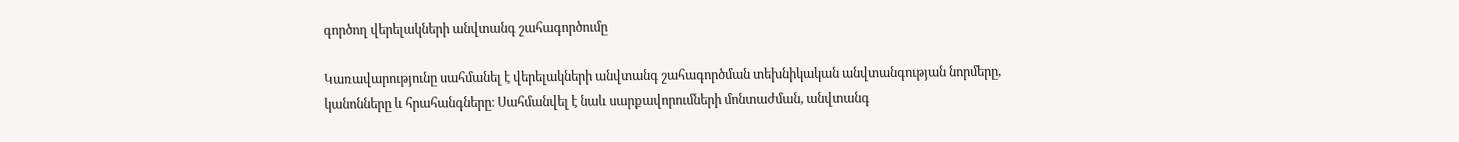գործող վերելակների անվտանգ շահագործումը

Կառավարությունը սահմանել է վերելակների անվտանգ շահագործման տեխնիկական անվտանգության նորմերը, կանոնները և հրահանգները։ Սահմանվել է նաև սարքավորումների մոնտաժման, անվտանգ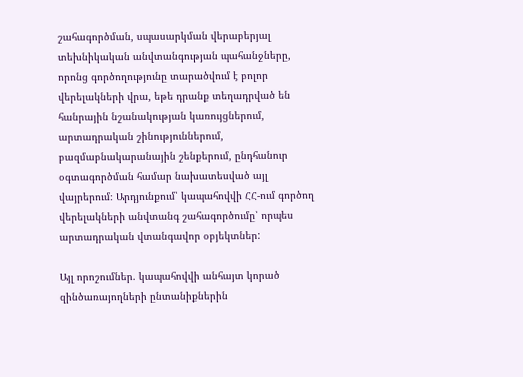շահագործման, սպասարկման վերաբերյալ տեխնիկական անվտանգության պահանջները, որոնց գործողությունը տարածվում է բոլոր վերելակների վրա, եթե դրանք տեղադրված են հանրային նշանակության կառույցներում, արտադրական շինություններում, բազմաբնակարանային շենքերում, ընդհանուր օգտագործման համար նախատեսված այլ վայրերում։ Արդյունքում՝ կապահովվի ՀՀ-ում գործող վերելակների անվտանգ շահագործումը՝ որպես արտադրական վտանգավոր օբյեկտներ:

Այլ որոշումներ. կապահովվի անհայտ կորած զինծառայողների ընտանիքներին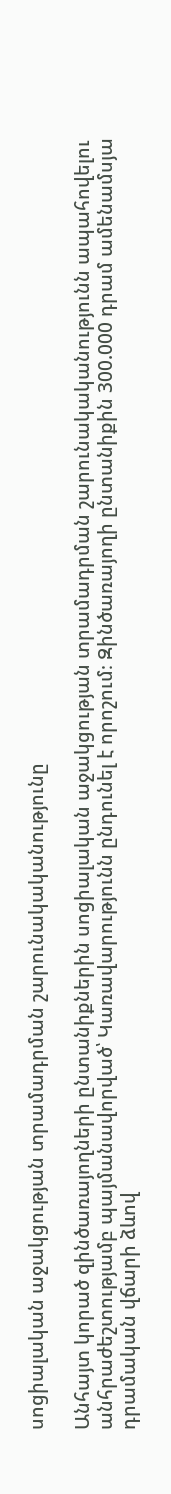սոցիալական աջակցության տրամադրման շարունակականությունը

Անհայտ կորած զինծառայողների ընտանիքներին սոցիալական աջակցության տրամադրման շարունակականությունն ապահովելու անհրաժեշտությամբ պայմանավորված՝ Կառավարությունն ընդունել է որոշում։ Զինծառայողի ընտանիքին 300.000 դրամ ամենամսյա դրամական վճարի ձևով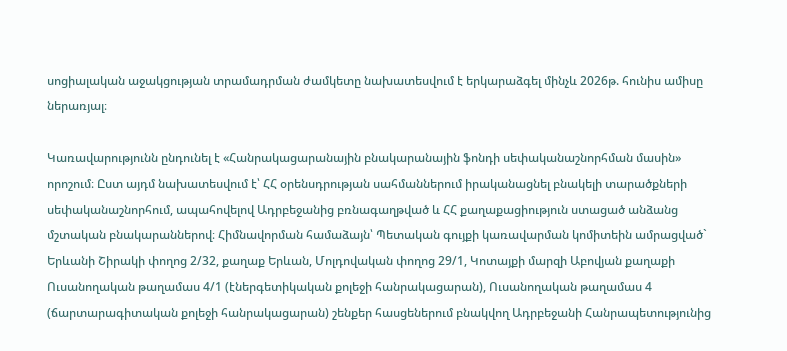սոցիալական աջակցության տրամադրման ժամկետը նախատեսվում է երկարաձգել մինչև 2026թ. հունիս ամիսը ներառյալ։

Կառավարությունն ընդունել է «Հանրակացարանային բնակարանային ֆոնդի սեփականաշնորհման մասին» որոշում։ Ըստ այդմ նախատեսվում է՝ ՀՀ օրենսդրության սահմաններում իրականացնել բնակելի տարածքների սեփականաշնորհում, ապահովելով Ադրբեջանից բռնագաղթված և ՀՀ քաղաքացիություն ստացած անձանց մշտական բնակարաններով։ Հիմնավորման համաձայն՝ Պետական գույքի կառավարման կոմիտեին ամրացված` Երևանի Շիրակի փողոց 2/32, քաղաք Երևան, Մոլդովական փողոց 29/1, Կոտայքի մարզի Աբովյան քաղաքի Ուսանողական թաղամաս 4/1 (էներգետիկական քոլեջի հանրակացարան), Ուսանողական թաղամաս 4 (ճարտարագիտական քոլեջի հանրակացարան) շենքեր հասցեներում բնակվող Ադրբեջանի Հանրապետությունից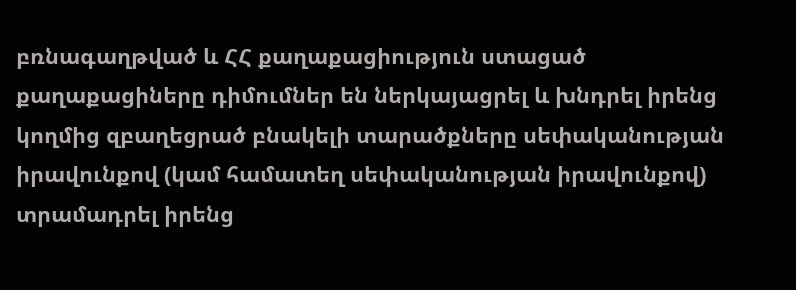բռնագաղթված և ՀՀ քաղաքացիություն ստացած քաղաքացիները դիմումներ են ներկայացրել և խնդրել իրենց կողմից զբաղեցրած բնակելի տարածքները սեփականության իրավունքով (կամ համատեղ սեփականության իրավունքով) տրամադրել իրենց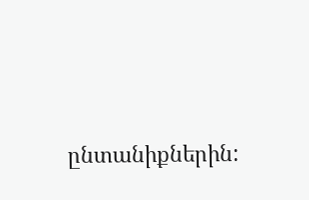ընտանիքներին: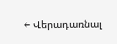← Վերադառնալ